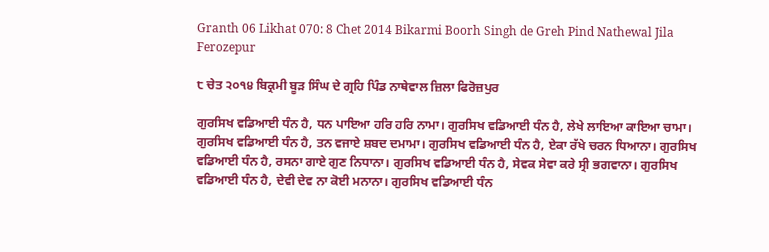Granth 06 Likhat 070: 8 Chet 2014 Bikarmi Boorh Singh de Greh Pind Nathewal Jila Ferozepur

੮ ਚੇਤ ੨੦੧੪ ਬਿਕ੍ਰਮੀ ਬੂੜ ਸਿੰਘ ਦੇ ਗ੍ਰਹਿ ਪਿੰਡ ਨਾਥੇਵਾਲ ਜ਼ਿਲਾ ਫਿਰੋਜ਼ਪੁਰ

ਗੁਰਸਿਖ ਵਡਿਆਈ ਧੰਨ ਹੈ, ਧਨ ਪਾਇਆ ਹਰਿ ਹਰਿ ਨਾਮਾ। ਗੁਰਸਿਖ ਵਡਿਆਈ ਧੰਨ ਹੈ, ਲੇਖੇ ਲਾਇਆ ਕਾਇਆ ਚਾਮਾ। ਗੁਰਸਿਖ ਵਡਿਆਈ ਧੰਨ ਹੈ, ਤਨ ਵਜਾਏ ਸ਼ਬਦ ਦਮਾਮਾ। ਗੁਰਸਿਖ ਵਡਿਆਈ ਧੰਨ ਹੈ, ਏਕਾ ਰੱਖੇ ਚਰਨ ਧਿਆਨਾ। ਗੁਰਸਿਖ ਵਡਿਆਈ ਧੰਨ ਹੈ, ਰਸਨਾ ਗਾਏ ਗੁਣ ਨਿਧਾਨਾ। ਗੁਰਸਿਖ ਵਡਿਆਈ ਧੰਨ ਹੈ, ਸੇਵਕ ਸੇਵਾ ਕਰੇ ਸ੍ਰੀ ਭਗਵਾਨਾ। ਗੁਰਸਿਖ ਵਡਿਆਈ ਧੰਨ ਹੈ, ਦੇਵੀ ਦੇਵ ਨਾ ਕੋਈ ਮਨਾਨਾ। ਗੁਰਸਿਖ ਵਡਿਆਈ ਧੰਨ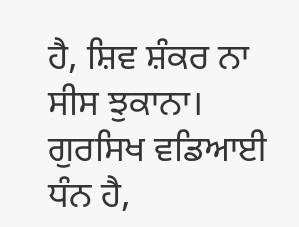ਹੈ, ਸ਼ਿਵ ਸ਼ੰਕਰ ਨਾ ਸੀਸ ਝੁਕਾਨਾ। ਗੁਰਸਿਖ ਵਡਿਆਈ ਧੰਨ ਹੈ,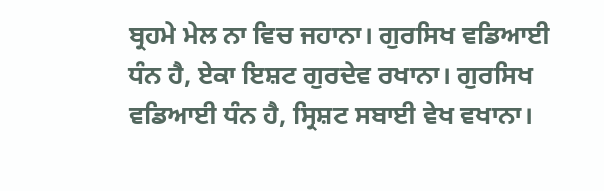ਬ੍ਰਹਮੇ ਮੇਲ ਨਾ ਵਿਚ ਜਹਾਨਾ। ਗੁਰਸਿਖ ਵਡਿਆਈ ਧੰਨ ਹੈ, ਏਕਾ ਇਸ਼ਟ ਗੁਰਦੇਵ ਰਖਾਨਾ। ਗੁਰਸਿਖ ਵਡਿਆਈ ਧੰਨ ਹੈ, ਸ੍ਰਿਸ਼ਟ ਸਬਾਈ ਵੇਖ ਵਖਾਨਾ।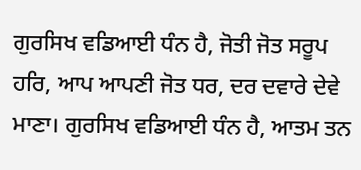ਗੁਰਸਿਖ ਵਡਿਆਈ ਧੰਨ ਹੈ, ਜੋਤੀ ਜੋਤ ਸਰੂਪ ਹਰਿ, ਆਪ ਆਪਣੀ ਜੋਤ ਧਰ, ਦਰ ਦਵਾਰੇ ਦੇਵੇ ਮਾਣਾ। ਗੁਰਸਿਖ ਵਡਿਆਈ ਧੰਨ ਹੈ, ਆਤਮ ਤਨ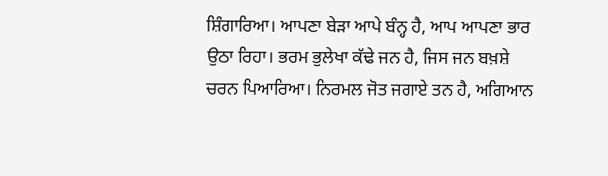ਸ਼ਿੰਗਾਰਿਆ। ਆਪਣਾ ਬੇੜਾ ਆਪੇ ਬੰਨ੍ਹ ਹੈ, ਆਪ ਆਪਣਾ ਭਾਰ ਉਠਾ ਰਿਹਾ। ਭਰਮ ਭੁਲੇਖਾ ਕੱਢੇ ਜਨ ਹੈ, ਜਿਸ ਜਨ ਬਖ਼ਸ਼ੇ ਚਰਨ ਪਿਆਰਿਆ। ਨਿਰਮਲ ਜੋਤ ਜਗਾਏ ਤਨ ਹੈ, ਅਗਿਆਨ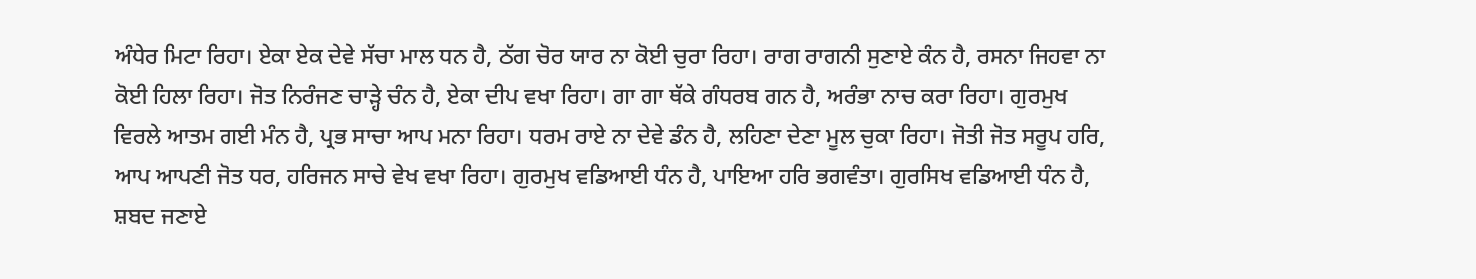ਅੰਧੇਰ ਮਿਟਾ ਰਿਹਾ। ਏਕਾ ਏਕ ਦੇਵੇ ਸੱਚਾ ਮਾਲ ਧਨ ਹੈ, ਠੱਗ ਚੋਰ ਯਾਰ ਨਾ ਕੋਈ ਚੁਰਾ ਰਿਹਾ। ਰਾਗ ਰਾਗਨੀ ਸੁਣਾਏ ਕੰਨ ਹੈ, ਰਸਨਾ ਜਿਹਵਾ ਨਾ ਕੋਈ ਹਿਲਾ ਰਿਹਾ। ਜੋਤ ਨਿਰੰਜਣ ਚਾੜ੍ਹੇ ਚੰਨ ਹੈ, ਏਕਾ ਦੀਪ ਵਖਾ ਰਿਹਾ। ਗਾ ਗਾ ਥੱਕੇ ਗੰਧਰਬ ਗਨ ਹੈ, ਅਰੰਭਾ ਨਾਚ ਕਰਾ ਰਿਹਾ। ਗੁਰਮੁਖ ਵਿਰਲੇ ਆਤਮ ਗਈ ਮੰਨ ਹੈ, ਪ੍ਰਭ ਸਾਚਾ ਆਪ ਮਨਾ ਰਿਹਾ। ਧਰਮ ਰਾਏ ਨਾ ਦੇਵੇ ਡੰਨ ਹੈ, ਲਹਿਣਾ ਦੇਣਾ ਮੂਲ ਚੁਕਾ ਰਿਹਾ। ਜੋਤੀ ਜੋਤ ਸਰੂਪ ਹਰਿ, ਆਪ ਆਪਣੀ ਜੋਤ ਧਰ, ਹਰਿਜਨ ਸਾਚੇ ਵੇਖ ਵਖਾ ਰਿਹਾ। ਗੁਰਮੁਖ ਵਡਿਆਈ ਧੰਨ ਹੈ, ਪਾਇਆ ਹਰਿ ਭਗਵੰਤਾ। ਗੁਰਸਿਖ ਵਡਿਆਈ ਧੰਨ ਹੈ, ਸ਼ਬਦ ਜਣਾਏ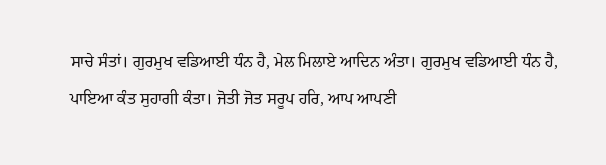ਸਾਚੇ ਸੰਤਾਂ। ਗੁਰਮੁਖ ਵਡਿਆਈ ਧੰਨ ਹੈ, ਮੇਲ ਮਿਲਾਏ ਆਦਿਨ ਅੰਤਾ। ਗੁਰਮੁਖ ਵਡਿਆਈ ਧੰਨ ਹੈ, ਪਾਇਆ ਕੰਤ ਸੁਹਾਗੀ ਕੰਤਾ। ਜੋਤੀ ਜੋਤ ਸਰੂਪ ਹਰਿ, ਆਪ ਆਪਣੀ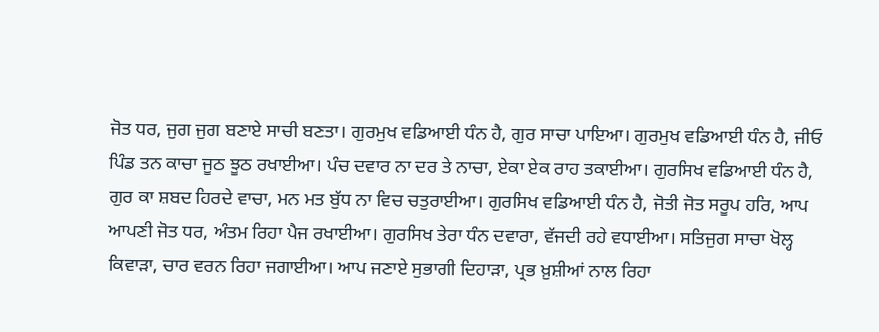ਜੋਤ ਧਰ, ਜੁਗ ਜੁਗ ਬਣਾਏ ਸਾਚੀ ਬਣਤਾ। ਗੁਰਮੁਖ ਵਡਿਆਈ ਧੰਨ ਹੈ, ਗੁਰ ਸਾਚਾ ਪਾਇਆ। ਗੁਰਮੁਖ ਵਡਿਆਈ ਧੰਨ ਹੈ, ਜੀਓ ਪਿੰਡ ਤਨ ਕਾਚਾ ਜੂਠ ਝੂਠ ਰਖਾਈਆ। ਪੰਚ ਦਵਾਰ ਨਾ ਦਰ ਤੇ ਨਾਚਾ, ਏਕਾ ਏਕ ਰਾਹ ਤਕਾਈਆ। ਗੁਰਸਿਖ ਵਡਿਆਈ ਧੰਨ ਹੈ, ਗੁਰ ਕਾ ਸ਼ਬਦ ਹਿਰਦੇ ਵਾਚਾ, ਮਨ ਮਤ ਬੁੱਧ ਨਾ ਵਿਚ ਚਤੁਰਾਈਆ। ਗੁਰਸਿਖ ਵਡਿਆਈ ਧੰਨ ਹੈ, ਜੋਤੀ ਜੋਤ ਸਰੂਪ ਹਰਿ, ਆਪ ਆਪਣੀ ਜੋਤ ਧਰ, ਅੰਤਮ ਰਿਹਾ ਪੈਜ ਰਖਾਈਆ। ਗੁਰਸਿਖ ਤੇਰਾ ਧੰਨ ਦਵਾਰਾ, ਵੱਜਦੀ ਰਹੇ ਵਧਾਈਆ। ਸਤਿਜੁਗ ਸਾਚਾ ਖੋਲ੍ਹ ਕਿਵਾੜਾ, ਚਾਰ ਵਰਨ ਰਿਹਾ ਜਗਾਈਆ। ਆਪ ਜਣਾਏ ਸੁਭਾਗੀ ਦਿਹਾੜਾ, ਪ੍ਰਭ ਖ਼ੁਸ਼ੀਆਂ ਨਾਲ ਰਿਹਾ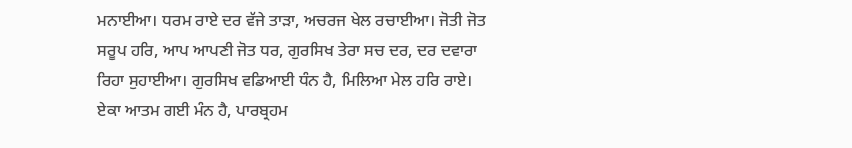ਮਨਾਈਆ। ਧਰਮ ਰਾਏ ਦਰ ਵੱਜੇ ਤਾੜਾ, ਅਚਰਜ ਖੇਲ ਰਚਾਈਆ। ਜੋਤੀ ਜੋਤ ਸਰੂਪ ਹਰਿ, ਆਪ ਆਪਣੀ ਜੋਤ ਧਰ, ਗੁਰਸਿਖ ਤੇਰਾ ਸਚ ਦਰ, ਦਰ ਦਵਾਰਾ ਰਿਹਾ ਸੁਹਾਈਆ। ਗੁਰਸਿਖ ਵਡਿਆਈ ਧੰਨ ਹੈ, ਮਿਲਿਆ ਮੇਲ ਹਰਿ ਰਾਏ। ਏਕਾ ਆਤਮ ਗਈ ਮੰਨ ਹੈ, ਪਾਰਬ੍ਰਹਮ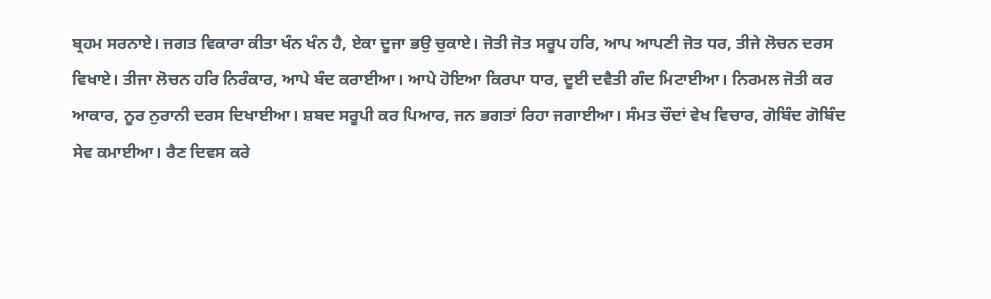ਬ੍ਰਹਮ ਸਰਨਾਏ। ਜਗਤ ਵਿਕਾਰਾ ਕੀਤਾ ਖੰਨ ਖੰਨ ਹੈ, ਏਕਾ ਦੂਜਾ ਭਉ ਚੁਕਾਏ। ਜੋਤੀ ਜੋਤ ਸਰੂਪ ਹਰਿ, ਆਪ ਆਪਣੀ ਜੋਤ ਧਰ, ਤੀਜੇ ਲੋਚਨ ਦਰਸ ਵਿਖਾਏ। ਤੀਜਾ ਲੋਚਨ ਹਰਿ ਨਿਰੰਕਾਰ, ਆਪੇ ਬੰਦ ਕਰਾਈਆ। ਆਪੇ ਹੋਇਆ ਕਿਰਪਾ ਧਾਰ, ਦੂਈ ਦਵੈਤੀ ਗੰਦ ਮਿਟਾਈਆ। ਨਿਰਮਲ ਜੋਤੀ ਕਰ ਆਕਾਰ, ਨੂਰ ਨੁਰਾਨੀ ਦਰਸ ਦਿਖਾਈਆ। ਸ਼ਬਦ ਸਰੂਪੀ ਕਰ ਪਿਆਰ, ਜਨ ਭਗਤਾਂ ਰਿਹਾ ਜਗਾਈਆ। ਸੰਮਤ ਚੌਦਾਂ ਵੇਖ ਵਿਚਾਰ, ਗੋਬਿੰਦ ਗੋਬਿੰਦ ਸੇਵ ਕਮਾਈਆ। ਰੈਣ ਦਿਵਸ ਕਰੇ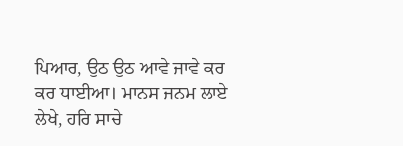ਪਿਆਰ, ਉਠ ਉਠ ਆਵੇ ਜਾਵੇ ਕਰ ਕਰ ਧਾਈਆ। ਮਾਨਸ ਜਨਮ ਲਾਏ ਲੇਖੇ, ਹਰਿ ਸਾਚੇ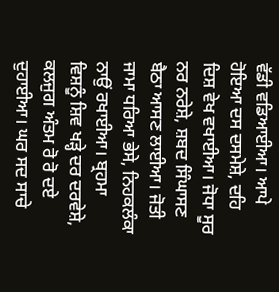ਵੱਡੀ ਵਡਿਆਈਆ। ਆਪੇ ਹੋਇਆ ਦਸ ਦਸਮੇਸ਼ੇ, ਦਹਿ ਦਿਸ਼ ਵੇਖ ਵਖਾਈਆ। ਜੋਧਾ ਸੂਰ ਨਰ ਨਰੇਸ਼ੇ, ਸ਼ਬਦ ਸਿੰਘਾਸਣ ਬੈਠਾ ਆਸਣ ਲਾਈਆ। ਜੋਤੀ ਜਾਮਾ ਧਰਿਆ ਭੇਸੇ, ਨਿਹਕਲੰਕਾ ਨਾਉਂ ਰਖਾਈਆ। ਬ੍ਰਹਮਾ ਵਿਸ਼ਨੂੰ ਸ਼ਿਵ ਖੜ੍ਹੇ ਦਰ ਦਰਵੇਸ਼ੇ, ਕਲਜੁਗ ਅੰਤਮ ਰੋ ਰੋ ਦਏ ਦੁਹਾਈਆ। ਘਰ ਸਦ ਸਾਚੇ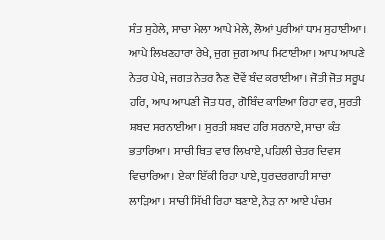ਸੰਤ ਸੁਹੇਲੇ, ਸਾਚਾ ਮੇਲਾ ਆਪੇ ਮੇਲੇ, ਲੋਆਂ ਪੁਰੀਆਂ ਧਾਮ ਸੁਹਾਈਆ। ਆਪੇ ਲਿਖਣਹਾਰਾ ਰੇਖੇ, ਜੁਗ ਜੁਗ ਆਪ ਮਿਟਾਈਆ। ਆਪ ਆਪਣੇ ਨੇਤਰ ਪੇਖੇ, ਜਗਤ ਨੇਤਰ ਨੈਣ ਦੋਵੇਂ ਬੰਦ ਕਰਾਈਆ। ਜੋਤੀ ਜੋਤ ਸਰੂਪ ਹਰਿ, ਆਪ ਆਪਣੀ ਜੋਤ ਧਰ, ਗੋਬਿੰਦ ਕਾਇਆ ਰਿਹਾ ਵਰ, ਸੁਰਤੀ ਸ਼ਬਦ ਸਰਨਾਈਆ। ਸੁਰਤੀ ਸ਼ਬਦ ਹਰਿ ਸਰਨਾਏ, ਸਾਚਾ ਕੰਤ ਭਤਾਰਿਆ। ਸਾਚੀ ਥਿਤ ਵਾਰ ਲਿਖਾਏ, ਪਹਿਲੀ ਚੇਤਰ ਦਿਵਸ ਵਿਚਾਰਿਆ। ਏਕਾ ਇੱਕੀ ਰਿਹਾ ਪਾਏ, ਧੁਰਦਰਗਾਹੀ ਸਾਚਾ ਲਾੜਿਆ। ਸਾਚੀ ਸਿੱਖੀ ਰਿਹਾ ਬਣਾਏ, ਨੇੜ ਨਾ ਆਏ ਪੰਚਮ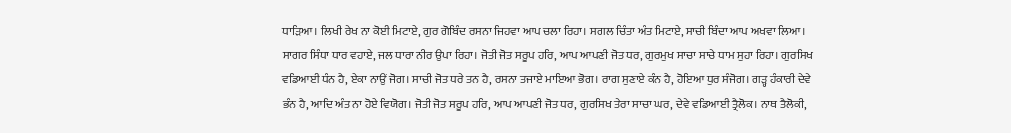ਧਾੜਿਆ। ਲਿਖੀ ਰੇਖ ਨਾ ਕੋਈ ਮਿਟਾਏ, ਗੁਰ ਗੋਬਿੰਦ ਰਸਨਾ ਜਿਹਵਾ ਆਪ ਚਲਾ ਰਿਹਾ। ਸਗਲ ਚਿੰਤਾ ਅੰਤ ਮਿਟਾਏ, ਸਾਚੀ ਬਿੰਦਾ ਆਪ ਅਖਵਾ ਲਿਆ। ਸਾਗਰ ਸਿੰਧਾ ਧਾਰ ਵਹਾਏ, ਜਲ ਧਾਰਾ ਨੀਰ ਉਪਾ ਰਿਹਾ। ਜੋਤੀ ਜੋਤ ਸਰੂਪ ਹਰਿ, ਆਪ ਆਪਣੀ ਜੋਤ ਧਰ, ਗੁਰਮੁਖ ਸਾਚਾ ਸਾਚੇ ਧਾਮ ਸੁਹਾ ਰਿਹਾ। ਗੁਰਸਿਖ ਵਡਿਆਈ ਧੰਨ ਹੈ, ਏਕਾ ਨਾਉਂ ਜੋਗ। ਸਾਚੀ ਜੋਤ ਧਰੇ ਤਨ ਹੈ, ਰਸਨਾ ਤਜਾਏ ਮਾਇਆ ਭੋਗ। ਰਾਗ ਸੁਣਾਏ ਕੰਨ ਹੈ, ਹੋਇਆ ਧੁਰ ਸੰਜੋਗ। ਗੜ੍ਹ ਹੰਕਾਰੀ ਦੇਵੇ ਭੰਨ ਹੈ, ਆਦਿ ਅੰਤ ਨਾ ਹੋਏ ਵਿਯੋਗ। ਜੋਤੀ ਜੋਤ ਸਰੂਪ ਹਰਿ, ਆਪ ਆਪਣੀ ਜੋਤ ਧਰ, ਗੁਰਸਿਖ ਤੇਰਾ ਸਾਚਾ ਘਰ, ਦੇਵੇ ਵਡਿਆਈ ਤ੍ਰੈਲੋਕ। ਨਾਥ ਤੈਲੋਕੀ,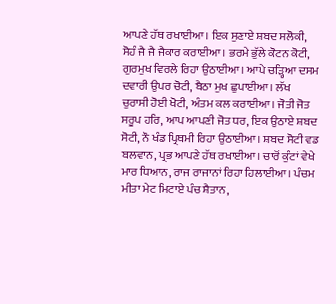ਆਪਣੇ ਹੱਥ ਰਖਾਈਆ। ਇਕ ਸੁਣਾਏ ਸ਼ਬਦ ਸਲੋਕੀ, ਸੋਹੰ ਜੈ ਜੈ ਜੈਕਾਰ ਕਰਾਈਆ। ਭਰਮੇ ਭੁੱਲੇ ਕੋਟਨ ਕੋਟੀ, ਗੁਰਮੁਖ ਵਿਰਲੇ ਰਿਹਾ ਉਠਾਈਆ। ਆਪੇ ਚੜ੍ਹਿਆ ਦਸਮ ਦਵਾਰੀ ਉਪਰ ਚੋਟੀ, ਬੈਠਾ ਮੁਖ ਛੁਪਾਈਆ। ਲੱਖ ਚੁਰਾਸੀ ਹੋਈ ਖੋਟੀ, ਅੰਤਮ ਕਲ ਕਰਾਈਆ। ਜੋਤੀ ਜੋਤ ਸਰੂਪ ਹਰਿ, ਆਪ ਆਪਣੀ ਜੋਤ ਧਰ, ਇਕ ਉਠਾਏ ਸ਼ਬਦ ਸੋਟੀ, ਨੌ ਖੰਡ ਪ੍ਰਿਥਮੀ ਰਿਹਾ ਉਠਾਈਆ। ਸ਼ਬਦ ਸੋਟੀ ਵਡ ਬਲਵਾਨ, ਪ੍ਰਭ ਆਪਣੇ ਹੱਥ ਰਖਾਈਆ। ਚਾਰੋਂ ਕੁੰਟਾਂ ਵੇਖੇ ਮਾਰ ਧਿਆਨ, ਰਾਜ ਰਾਜਾਨਾਂ ਰਿਹਾ ਹਿਲਾਈਆ। ਪੰਚਮ ਮੀਤਾ ਮੇਟ ਮਿਟਾਏ ਪੰਚ ਸ਼ੈਤਾਨ,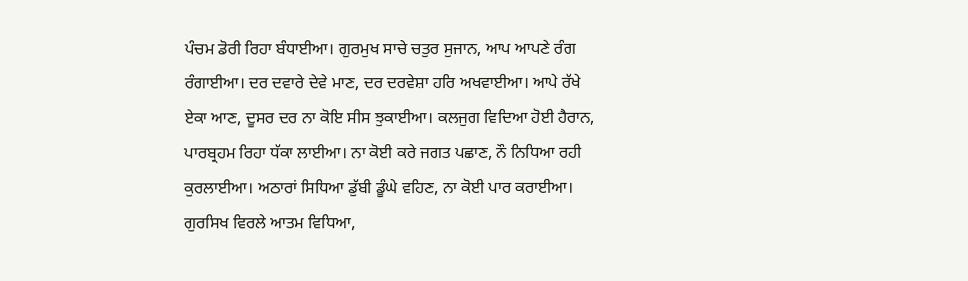ਪੰਚਮ ਡੋਰੀ ਰਿਹਾ ਬੰਧਾਈਆ। ਗੁਰਮੁਖ ਸਾਚੇ ਚਤੁਰ ਸੁਜਾਨ, ਆਪ ਆਪਣੇ ਰੰਗ ਰੰਗਾਈਆ। ਦਰ ਦਵਾਰੇ ਦੇਵੇ ਮਾਣ, ਦਰ ਦਰਵੇਸ਼ਾ ਹਰਿ ਅਖਵਾਈਆ। ਆਪੇ ਰੱਖੇ ਏਕਾ ਆਣ, ਦੂਸਰ ਦਰ ਨਾ ਕੋਇ ਸੀਸ ਝੁਕਾਈਆ। ਕਲਜੁਗ ਵਿਦਿਆ ਹੋਈ ਹੈਰਾਨ, ਪਾਰਬ੍ਰਹਮ ਰਿਹਾ ਧੱਕਾ ਲਾਈਆ। ਨਾ ਕੋਈ ਕਰੇ ਜਗਤ ਪਛਾਣ, ਨੌ ਨਿਧਿਆ ਰਹੀ ਕੁਰਲਾਈਆ। ਅਠਾਰਾਂ ਸਿਧਿਆ ਡੁੱਬੀ ਡੂੰਘੇ ਵਹਿਣ, ਨਾ ਕੋਈ ਪਾਰ ਕਰਾਈਆ। ਗੁਰਸਿਖ ਵਿਰਲੇ ਆਤਮ ਵਿਧਿਆ,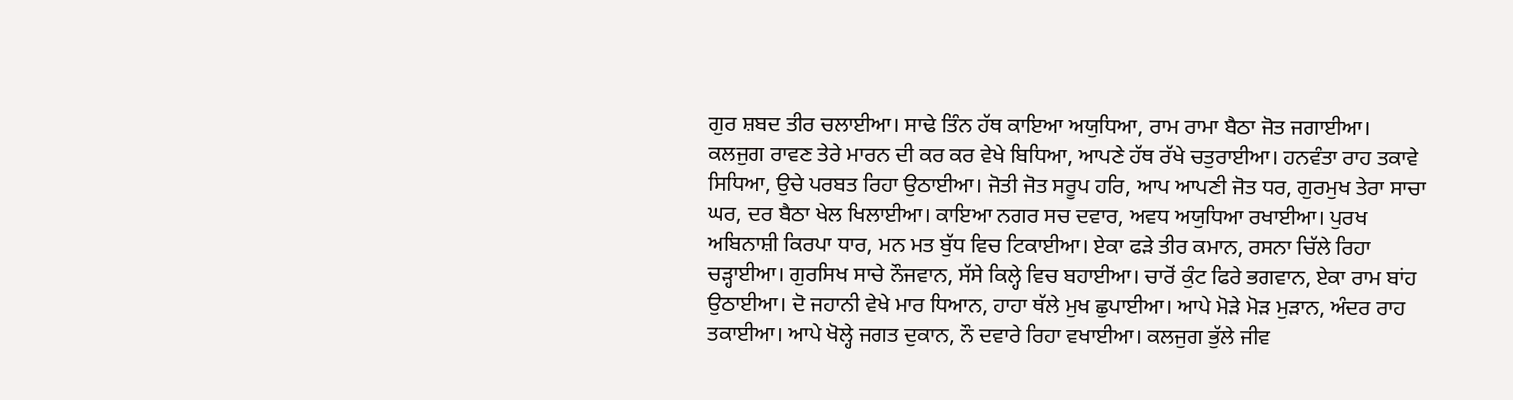ਗੁਰ ਸ਼ਬਦ ਤੀਰ ਚਲਾਈਆ। ਸਾਢੇ ਤਿੰਨ ਹੱਥ ਕਾਇਆ ਅਯੁਧਿਆ, ਰਾਮ ਰਾਮਾ ਬੈਠਾ ਜੋਤ ਜਗਾਈਆ। ਕਲਜੁਗ ਰਾਵਣ ਤੇਰੇ ਮਾਰਨ ਦੀ ਕਰ ਕਰ ਵੇਖੇ ਬਿਧਿਆ, ਆਪਣੇ ਹੱਥ ਰੱਖੇ ਚਤੁਰਾਈਆ। ਹਨਵੰਤਾ ਰਾਹ ਤਕਾਵੇ ਸਿਧਿਆ, ਉਚੇ ਪਰਬਤ ਰਿਹਾ ਉਠਾਈਆ। ਜੋਤੀ ਜੋਤ ਸਰੂਪ ਹਰਿ, ਆਪ ਆਪਣੀ ਜੋਤ ਧਰ, ਗੁਰਮੁਖ ਤੇਰਾ ਸਾਚਾ ਘਰ, ਦਰ ਬੈਠਾ ਖੇਲ ਖਿਲਾਈਆ। ਕਾਇਆ ਨਗਰ ਸਚ ਦਵਾਰ, ਅਵਧ ਅਯੁਧਿਆ ਰਖਾਈਆ। ਪੁਰਖ ਅਬਿਨਾਸ਼ੀ ਕਿਰਪਾ ਧਾਰ, ਮਨ ਮਤ ਬੁੱਧ ਵਿਚ ਟਿਕਾਈਆ। ਏਕਾ ਫੜੇ ਤੀਰ ਕਮਾਨ, ਰਸਨਾ ਚਿੱਲੇ ਰਿਹਾ ਚੜ੍ਹਾਈਆ। ਗੁਰਸਿਖ ਸਾਚੇ ਨੌਜਵਾਨ, ਸੱਸੇ ਕਿਲ੍ਹੇ ਵਿਚ ਬਹਾਈਆ। ਚਾਰੋਂ ਕੁੰਟ ਫਿਰੇ ਭਗਵਾਨ, ਏਕਾ ਰਾਮ ਬਾਂਹ ਉਠਾਈਆ। ਦੋ ਜਹਾਨੀ ਵੇਖੇ ਮਾਰ ਧਿਆਨ, ਹਾਹਾ ਥੱਲੇ ਮੁਖ ਛੁਪਾਈਆ। ਆਪੇ ਮੋੜੇ ਮੋੜ ਮੁੜਾਨ, ਅੰਦਰ ਰਾਹ ਤਕਾਈਆ। ਆਪੇ ਖੋਲ੍ਹੇ ਜਗਤ ਦੁਕਾਨ, ਨੌ ਦਵਾਰੇ ਰਿਹਾ ਵਖਾਈਆ। ਕਲਜੁਗ ਭੁੱਲੇ ਜੀਵ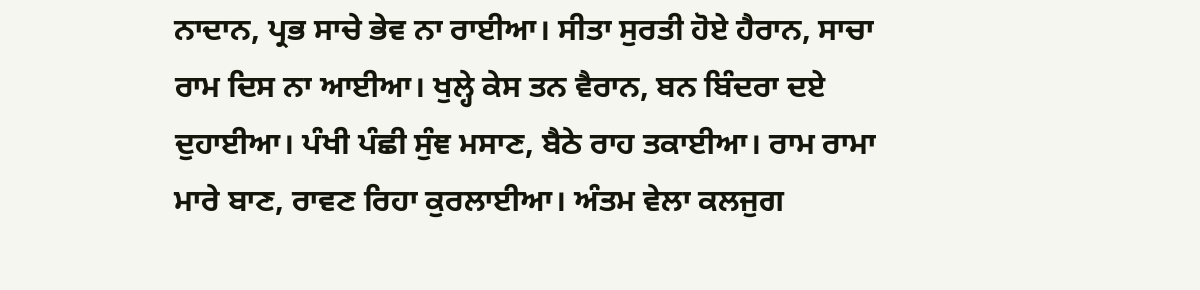ਨਾਦਾਨ, ਪ੍ਰਭ ਸਾਚੇ ਭੇਵ ਨਾ ਰਾਈਆ। ਸੀਤਾ ਸੁਰਤੀ ਹੋਏ ਹੈਰਾਨ, ਸਾਚਾ ਰਾਮ ਦਿਸ ਨਾ ਆਈਆ। ਖੁਲ੍ਹੇ ਕੇਸ ਤਨ ਵੈਰਾਨ, ਬਨ ਬਿੰਦਰਾ ਦਏ ਦੁਹਾਈਆ। ਪੰਖੀ ਪੰਛੀ ਸੁੰਞ ਮਸਾਣ, ਬੈਠੇ ਰਾਹ ਤਕਾਈਆ। ਰਾਮ ਰਾਮਾ ਮਾਰੇ ਬਾਣ, ਰਾਵਣ ਰਿਹਾ ਕੁਰਲਾਈਆ। ਅੰਤਮ ਵੇਲਾ ਕਲਜੁਗ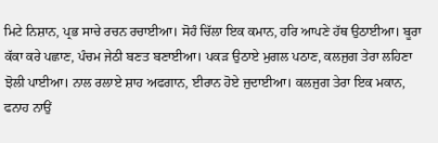ਮਿਟੇ ਨਿਸ਼ਾਨ, ਪ੍ਰਭ ਸਾਚੇ ਰਚਨ ਰਚਾਈਆ। ਸੋਹੰ ਚਿੱਲਾ ਇਕ ਕਮਾਨ, ਹਰਿ ਆਪਣੇ ਹੱਥ ਉਠਾਈਆ। ਬੂਰਾ ਕੱਕਾ ਕਰੇ ਪਛਾਣ, ਪੰਚਮ ਜੇਠੀ ਬਣਤ ਬਣਾਈਆ। ਪਕੜ ਉਠਾਏ ਮੁਗਲ ਪਠਾਣ, ਕਲਜੁਗ ਤੇਰਾ ਲਹਿਣਾ ਝੋਲੀ ਪਾਈਆ। ਨਾਲ ਰਲਾਏ ਸ਼ਾਹ ਅਫਗਾਨ, ਈਰਾਨ ਹੋਏ ਜੁਦਾਈਆ। ਕਲਜੁਗ ਤੇਰਾ ਇਕ ਮਕਾਨ, ਫਨਾਹ ਨਾਉਂ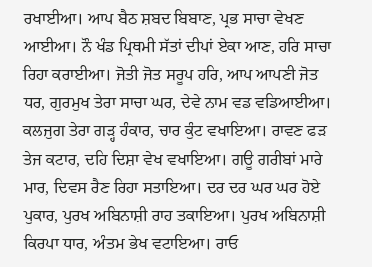ਰਖਾਈਆ। ਆਪ ਬੈਠ ਸ਼ਬਦ ਬਿਬਾਣ, ਪ੍ਰਭ ਸਾਚਾ ਵੇਖਣ ਆਈਆ। ਨੌ ਖੰਡ ਪ੍ਰਿਥਮੀ ਸੱਤਾਂ ਦੀਪਾਂ ਏਕਾ ਆਣ, ਹਰਿ ਸਾਚਾ ਰਿਹਾ ਕਰਾਈਆ। ਜੋਤੀ ਜੋਤ ਸਰੂਪ ਹਰਿ, ਆਪ ਆਪਣੀ ਜੋਤ ਧਰ, ਗੁਰਮੁਖ ਤੇਰਾ ਸਾਚਾ ਘਰ, ਦੇਵੇ ਨਾਮ ਵਡ ਵਡਿਆਈਆ। ਕਲਜੁਗ ਤੇਰਾ ਗੜ੍ਹ ਹੰਕਾਰ, ਚਾਰ ਕੁੰਟ ਵਖਾਇਆ। ਰਾਵਣ ਫੜ ਤੇਜ ਕਟਾਰ, ਦਹਿ ਦਿਸ਼ਾ ਵੇਖ ਵਖਾਇਆ। ਗਊ ਗਰੀਬਾਂ ਮਾਰੇ ਮਾਰ, ਦਿਵਸ ਰੈਣ ਰਿਹਾ ਸਤਾਇਆ। ਦਰ ਦਰ ਘਰ ਘਰ ਹੋਏ ਪੁਕਾਰ, ਪੁਰਖ ਅਬਿਨਾਸ਼ੀ ਰਾਹ ਤਕਾਇਆ। ਪੁਰਖ ਅਬਿਨਾਸ਼ੀ ਕਿਰਪਾ ਧਾਰ, ਅੰਤਮ ਭੇਖ ਵਟਾਇਆ। ਰਾਓ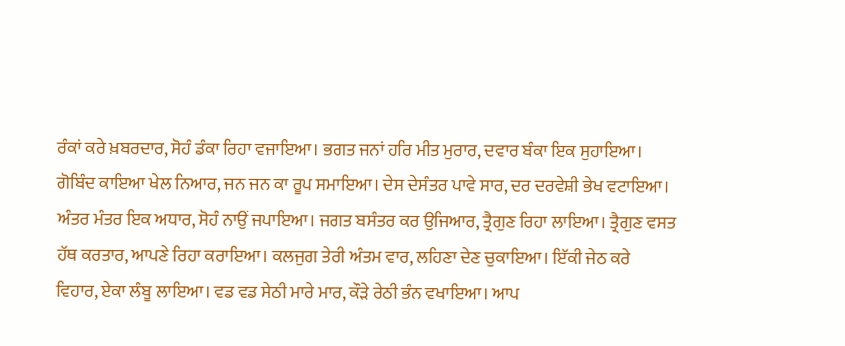ਰੰਕਾਂ ਕਰੇ ਖ਼ਬਰਦਾਰ, ਸੋਹੰ ਡੰਕਾ ਰਿਹਾ ਵਜਾਇਆ। ਭਗਤ ਜਨਾਂ ਹਰਿ ਮੀਤ ਮੁਰਾਰ, ਦਵਾਰ ਬੰਕਾ ਇਕ ਸੁਹਾਇਆ। ਗੋਬਿੰਦ ਕਾਇਆ ਖੇਲ ਨਿਆਰ, ਜਨ ਜਨ ਕਾ ਰੂਪ ਸਮਾਇਆ। ਦੇਸ ਦੇਸੰਤਰ ਪਾਵੇ ਸਾਰ, ਦਰ ਦਰਵੇਸ਼ੀ ਭੇਖ ਵਟਾਇਆ। ਅੰਤਰ ਮੰਤਰ ਇਕ ਅਧਾਰ, ਸੋਹੰ ਨਾਉਂ ਜਪਾਇਆ। ਜਗਤ ਬਸੰਤਰ ਕਰ ਉਜਿਆਰ, ਤ੍ਰੈਗੁਣ ਰਿਹਾ ਲਾਇਆ। ਤ੍ਰੈਗੁਣ ਵਸਤ ਹੱਥ ਕਰਤਾਰ, ਆਪਣੇ ਰਿਹਾ ਕਰਾਇਆ। ਕਲਜੁਗ ਤੇਰੀ ਅੰਤਮ ਵਾਰ, ਲਹਿਣਾ ਦੇਣ ਚੁਕਾਇਆ। ਇੱਕੀ ਜੇਠ ਕਰੇ ਵਿਹਾਰ, ਏਕਾ ਲੰਬੂ ਲਾਇਆ। ਵਡ ਵਡ ਸੇਠੀ ਮਾਰੇ ਮਾਰ, ਕੌੜੇ ਰੇਠੀ ਭੰਨ ਵਖਾਇਆ। ਆਪ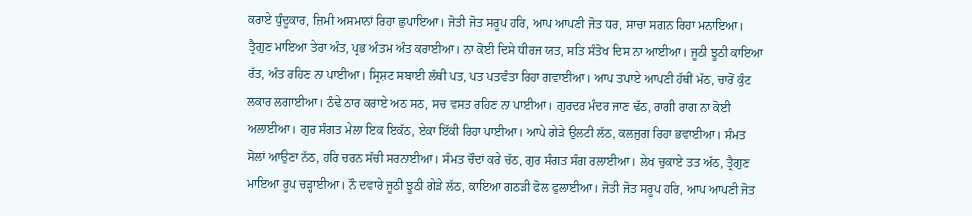ਕਰਾਏ ਧੁੰਦੂਕਾਰ, ਜ਼ਿਮੀ ਅਸਮਾਨਾਂ ਰਿਹਾ ਛੁਪਾਇਆ। ਜੋਤੀ ਜੋਤ ਸਰੂਪ ਹਰਿ, ਆਪ ਆਪਣੀ ਜੋਤ ਧਰ, ਸਾਚਾ ਸਗਨ ਰਿਹਾ ਮਨਾਇਆ। ਤ੍ਰੈਗੁਣ ਮਾਇਆ ਤੇਰਾ ਅੰਤ, ਪ੍ਰਭ ਅੰਤਮ ਅੰਤ ਕਰਾਈਆ। ਨਾ ਕੋਈ ਦਿਸੇ ਧੀਰਜ ਯਤ, ਸਤਿ ਸੰਤੋਖ ਦਿਸ ਨਾ ਆਈਆ। ਜੂਠੀ ਝੂਠੀ ਕਾਇਆ ਰੱਤ, ਅੰਤ ਰਹਿਣ ਨਾ ਪਾਈਆ। ਸ੍ਰਿਸ਼ਟ ਸਬਾਈ ਲੱਥੀ ਪਤ, ਪਤ ਪਤਵੰਤਾ ਰਿਹਾ ਗਵਾਈਆ। ਆਪ ਤਪਾਏ ਆਪਣੀ ਹੱਥੀਂ ਮੱਠ, ਚਾਰੋਂ ਕੁੰਟ ਲਕਾਰ ਲਗਾਈਆ। ਠੰਢੇ ਠਾਰ ਕਰਾਏ ਅਠ ਸਠ, ਸਚ ਵਸਤ ਰਹਿਣ ਨਾ ਪਾਈਆ। ਗੁਰਦਰ ਮੰਦਰ ਜਾਣ ਢੱਠ, ਰਾਗੀ ਰਾਗ ਨਾ ਕੋਈ ਅਲਾਈਆ। ਗੁਰ ਸੰਗਤ ਮੇਲਾ ਇਕ ਇਕੱਠ, ਏਕਾ ਇੱਕੀ ਰਿਹਾ ਪਾਈਆ। ਆਪੇ ਗੇੜੇ ਉਲਟੀ ਲੱਠ, ਕਲਜੁਗ ਰਿਹਾ ਭਵਾਈਆ। ਸੰਮਤ ਸੋਲਾਂ ਆਉਣਾ ਨੱਠ, ਹਰਿ ਚਰਨ ਸੱਚੀ ਸਰਨਾਈਆ। ਸੰਮਤ ਚੌਦਾਂ ਕਰੇ ਚੱਠ, ਗੁਰ ਸੰਗਤ ਸੰਗ ਰਲਾਈਆ। ਲੇਖ ਚੁਕਾਏ ਤਤ ਅੱਠ, ਤ੍ਰੈਗੁਣ ਮਾਇਆ ਰੂਪ ਚੜ੍ਹਾਈਆ। ਨੌ ਦਵਾਰੇ ਜੂਠੀ ਝੂਠੀ ਗੇੜੇ ਲੱਠ, ਕਾਇਆ ਗਠੜੀ ਫੋਲ ਫੁਲਾਈਆ। ਜੋਤੀ ਜੋਤ ਸਰੂਪ ਹਰਿ, ਆਪ ਆਪਣੀ ਜੋਤ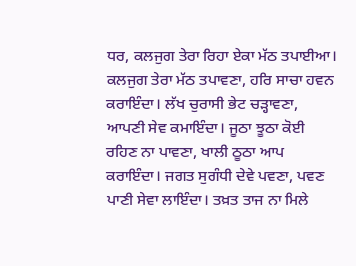ਧਰ, ਕਲਜੁਗ ਤੇਰਾ ਰਿਹਾ ਏਕਾ ਮੱਠ ਤਪਾਈਆ। ਕਲਜੁਗ ਤੇਰਾ ਮੱਠ ਤਪਾਵਣਾ, ਹਰਿ ਸਾਚਾ ਹਵਨ ਕਰਾਇੰਦਾ। ਲੱਖ ਚੁਰਾਸੀ ਭੇਟ ਚੜ੍ਹਾਵਣਾ, ਆਪਣੀ ਸੇਵ ਕਮਾਇੰਦਾ। ਜੂਠਾ ਝੂਠਾ ਕੋਈ ਰਹਿਣ ਨਾ ਪਾਵਣਾ, ਖਾਲੀ ਠੂਠਾ ਆਪ ਕਰਾਇੰਦਾ। ਜਗਤ ਸੁਗੰਧੀ ਦੇਵੇ ਪਵਣਾ, ਪਵਣ ਪਾਣੀ ਸੇਵਾ ਲਾਇੰਦਾ। ਤਖ਼ਤ ਤਾਜ ਨਾ ਮਿਲੇ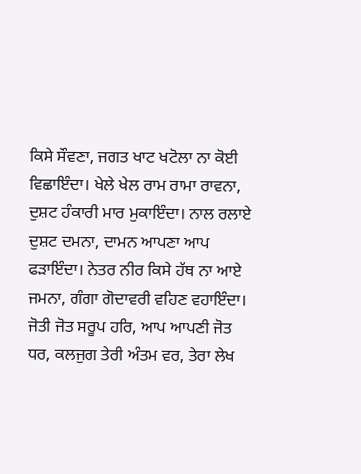ਕਿਸੇ ਸੌਵਣਾ, ਜਗਤ ਖਾਟ ਖਟੋਲਾ ਨਾ ਕੋਈ ਵਿਛਾਇੰਦਾ। ਖੇਲੇ ਖੇਲ ਰਾਮ ਰਾਮਾ ਰਾਵਨਾ, ਦੁਸ਼ਟ ਹੰਕਾਰੀ ਮਾਰ ਮੁਕਾਇੰਦਾ। ਨਾਲ ਰਲਾਏ ਦੁਸ਼ਟ ਦਮਨਾ, ਦਾਮਨ ਆਪਣਾ ਆਪ ਫੜਾਇੰਦਾ। ਨੇਤਰ ਨੀਰ ਕਿਸੇ ਹੱਥ ਨਾ ਆਏ ਜਮਨਾ, ਗੰਗਾ ਗੋਦਾਵਰੀ ਵਹਿਣ ਵਹਾਇੰਦਾ। ਜੋਤੀ ਜੋਤ ਸਰੂਪ ਹਰਿ, ਆਪ ਆਪਣੀ ਜੋਤ ਧਰ, ਕਲਜੁਗ ਤੇਰੀ ਅੰਤਮ ਵਰ, ਤੇਰਾ ਲੇਖ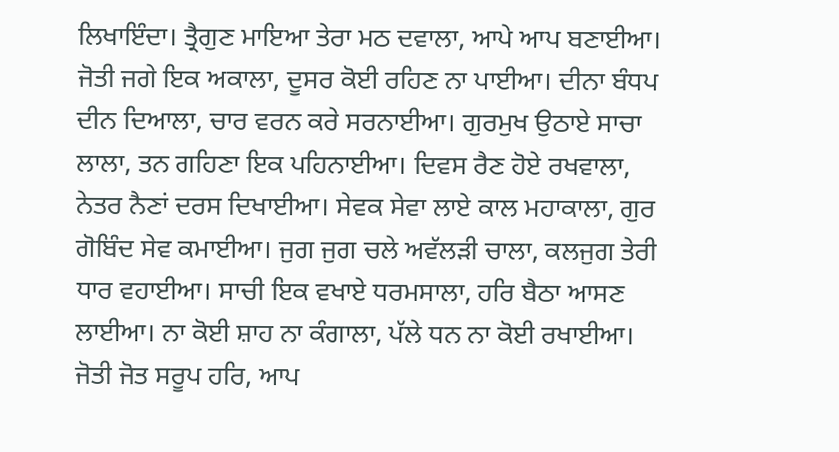ਲਿਖਾਇੰਦਾ। ਤ੍ਰੈਗੁਣ ਮਾਇਆ ਤੇਰਾ ਮਠ ਦਵਾਲਾ, ਆਪੇ ਆਪ ਬਣਾਈਆ। ਜੋਤੀ ਜਗੇ ਇਕ ਅਕਾਲਾ, ਦੂਸਰ ਕੋਈ ਰਹਿਣ ਨਾ ਪਾਈਆ। ਦੀਨਾ ਬੰਧਪ ਦੀਨ ਦਿਆਲਾ, ਚਾਰ ਵਰਨ ਕਰੇ ਸਰਨਾਈਆ। ਗੁਰਮੁਖ ਉਠਾਏ ਸਾਚਾ ਲਾਲਾ, ਤਨ ਗਹਿਣਾ ਇਕ ਪਹਿਨਾਈਆ। ਦਿਵਸ ਰੈਣ ਹੋਏ ਰਖਵਾਲਾ, ਨੇਤਰ ਨੈਣਾਂ ਦਰਸ ਦਿਖਾਈਆ। ਸੇਵਕ ਸੇਵਾ ਲਾਏ ਕਾਲ ਮਹਾਕਾਲਾ, ਗੁਰ ਗੋਬਿੰਦ ਸੇਵ ਕਮਾਈਆ। ਜੁਗ ਜੁਗ ਚਲੇ ਅਵੱਲੜੀ ਚਾਲਾ, ਕਲਜੁਗ ਤੇਰੀ ਧਾਰ ਵਹਾਈਆ। ਸਾਚੀ ਇਕ ਵਖਾਏ ਧਰਮਸਾਲਾ, ਹਰਿ ਬੈਠਾ ਆਸਣ ਲਾਈਆ। ਨਾ ਕੋਈ ਸ਼ਾਹ ਨਾ ਕੰਗਾਲਾ, ਪੱਲੇ ਧਨ ਨਾ ਕੋਈ ਰਖਾਈਆ। ਜੋਤੀ ਜੋਤ ਸਰੂਪ ਹਰਿ, ਆਪ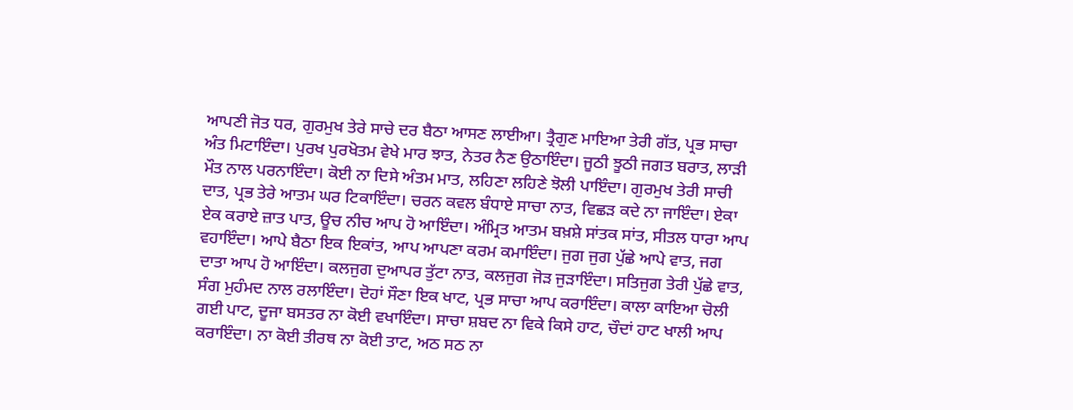ਆਪਣੀ ਜੋਤ ਧਰ, ਗੁਰਮੁਖ ਤੇਰੇ ਸਾਚੇ ਦਰ ਬੈਠਾ ਆਸਣ ਲਾਈਆ। ਤ੍ਰੈਗੁਣ ਮਾਇਆ ਤੇਰੀ ਗੱਤ, ਪ੍ਰਭ ਸਾਚਾ ਅੰਤ ਮਿਟਾਇੰਦਾ। ਪੁਰਖ ਪੁਰਖੋਤਮ ਵੇਖੇ ਮਾਰ ਝਾਤ, ਨੇਤਰ ਨੈਣ ਉਠਾਇੰਦਾ। ਜੂਠੀ ਝੂਠੀ ਜਗਤ ਬਰਾਤ, ਲਾੜੀ ਮੌਤ ਨਾਲ ਪਰਨਾਇੰਦਾ। ਕੋਈ ਨਾ ਦਿਸੇ ਅੰਤਮ ਮਾਤ, ਲਹਿਣਾ ਲਹਿਣੇ ਝੋਲੀ ਪਾਇੰਦਾ। ਗੁਰਮੁਖ ਤੇਰੀ ਸਾਚੀ ਦਾਤ, ਪ੍ਰਭ ਤੇਰੇ ਆਤਮ ਘਰ ਟਿਕਾਇੰਦਾ। ਚਰਨ ਕਵਲ ਬੰਧਾਏ ਸਾਚਾ ਨਾਤ, ਵਿਛੜ ਕਦੇ ਨਾ ਜਾਇੰਦਾ। ਏਕਾ ਏਕ ਕਰਾਏ ਜ਼ਾਤ ਪਾਤ, ਊਚ ਨੀਚ ਆਪ ਹੋ ਆਇੰਦਾ। ਅੰਮ੍ਰਿਤ ਆਤਮ ਬਖ਼ਸ਼ੇ ਸਾਂਤਕ ਸਾਂਤ, ਸੀਤਲ ਧਾਰਾ ਆਪ ਵਹਾਇੰਦਾ। ਆਪੇ ਬੈਠਾ ਇਕ ਇਕਾਂਤ, ਆਪ ਆਪਣਾ ਕਰਮ ਕਮਾਇੰਦਾ। ਜੁਗ ਜੁਗ ਪੁੱਛੇ ਆਪੇ ਵਾਤ, ਜਗ ਦਾਤਾ ਆਪ ਹੋ ਆਇੰਦਾ। ਕਲਜੁਗ ਦੁਆਪਰ ਤੁੱਟਾ ਨਾਤ, ਕਲਜੁਗ ਜੋੜ ਜੁੜਾਇੰਦਾ। ਸਤਿਜੁਗ ਤੇਰੀ ਪੁੱਛੇ ਵਾਤ, ਸੰਗ ਮੁਹੰਮਦ ਨਾਲ ਰਲਾਇੰਦਾ। ਦੋਹਾਂ ਸੌਣਾ ਇਕ ਖਾਟ, ਪ੍ਰਭ ਸਾਚਾ ਆਪ ਕਰਾਇੰਦਾ। ਕਾਲਾ ਕਾਇਆ ਚੋਲੀ ਗਈ ਪਾਟ, ਦੂਜਾ ਬਸਤਰ ਨਾ ਕੋਈ ਵਖਾਇੰਦਾ। ਸਾਚਾ ਸ਼ਬਦ ਨਾ ਵਿਕੇ ਕਿਸੇ ਹਾਟ, ਚੌਦਾਂ ਹਾਟ ਖਾਲੀ ਆਪ ਕਰਾਇੰਦਾ। ਨਾ ਕੋਈ ਤੀਰਥ ਨਾ ਕੋਈ ਤਾਟ, ਅਠ ਸਠ ਨਾ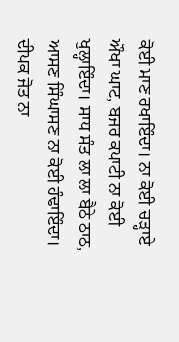ਕੋਈ ਮਾਣ ਰਖਾਇੰਦਾ। ਨਾ ਕੋਈ ਚੜ੍ਹਾਏ ਔਖਾ ਘਾਟ, ਬਜਰ ਕਪਾਟੀ ਨਾ ਕੋਈ ਖੁਲ੍ਹਾਇੰਦਾ। ਸਾਧ ਸੰਤ ਲਾ ਲਾ ਬੈਠੇ ਠਾਠ, ਆਸਣ ਸਿੰਘਾਸਣ ਨਾ ਕੋਈ ਹੰਢਾਇੰਦਾ। ਦੀਪਕ ਜੋਤ ਨਾ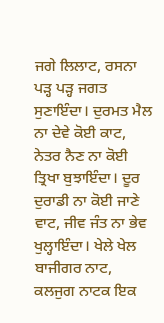ਜਗੇ ਲਿਲਾਟ, ਰਸਨਾ ਪੜ੍ਹ ਪੜ੍ਹ ਜਗਤ ਸੁਣਾਇੰਦਾ। ਦੁਰਮਤ ਮੈਲ ਨਾ ਦੇਵੇ ਕੋਈ ਕਾਟ, ਨੇਤਰ ਨੈਣ ਨਾ ਕੋਈ ਤ੍ਰਿਖਾ ਬੁਝਾਇੰਦਾ। ਦੂਰ ਦੁਰਾਡੀ ਨਾ ਕੋਈ ਜਾਣੇ ਵਾਟ, ਜੀਵ ਜੰਤ ਨਾ ਭੇਵ ਖੁਲ੍ਹਾਇੰਦਾ। ਖੇਲੇ ਖੇਲ ਬਾਜੀਗਰ ਨਾਟ, ਕਲਜੁਗ ਨਾਟਕ ਇਕ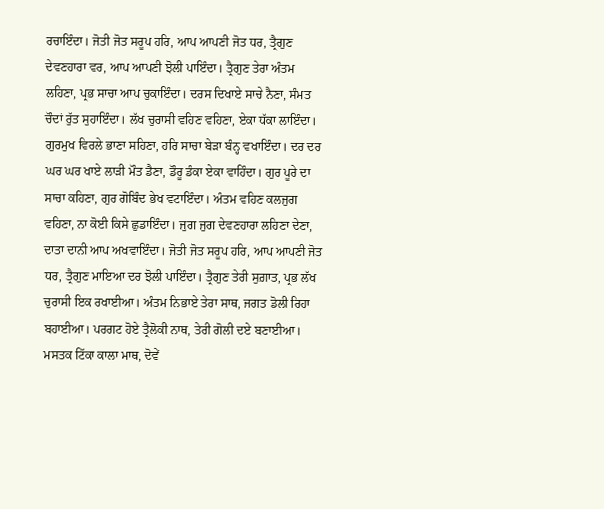ਰਚਾਇੰਦਾ। ਜੋਤੀ ਜੋਤ ਸਰੂਪ ਹਰਿ, ਆਪ ਆਪਣੀ ਜੋਤ ਧਰ, ਤ੍ਰੈਗੁਣ ਦੇਵਣਹਾਰਾ ਵਰ, ਆਪ ਆਪਣੀ ਝੋਲੀ ਪਾਇੰਦਾ। ਤ੍ਰੈਗੁਣ ਤੇਰਾ ਅੰਤਮ ਲਹਿਣਾ, ਪ੍ਰਭ ਸਾਚਾ ਆਪ ਚੁਕਾਇੰਦਾ। ਦਰਸ ਦਿਖਾਏ ਸਾਚੇ ਨੈਣਾ, ਸੰਮਤ ਚੌਦਾਂ ਰੁੱਤ ਸੁਹਾਇੰਦਾ। ਲੱਖ ਚੁਰਾਸੀ ਵਹਿਣ ਵਹਿਣਾ, ਏਕਾ ਧੱਕਾ ਲਾਇੰਦਾ। ਗੁਰਮੁਖ ਵਿਰਲੇ ਭਾਣਾ ਸਹਿਣਾ, ਹਰਿ ਸਾਚਾ ਬੇੜਾ ਬੰਨ੍ਹ ਵਖਾਇੰਦਾ। ਦਰ ਦਰ ਘਰ ਘਰ ਖਾਏ ਲਾੜੀ ਮੌਤ ਡੈਣਾ, ਡੌਰੂ ਡੰਕਾ ਏਕਾ ਵਾਹਿੰਦਾ। ਗੁਰ ਪੂਰੇ ਦਾ ਸਾਚਾ ਕਹਿਣਾ, ਗੁਰ ਗੋਬਿੰਦ ਭੇਖ ਵਟਾਇੰਦਾ। ਅੰਤਮ ਵਹਿਣ ਕਲਜੁਗ ਵਹਿਣਾ, ਨਾ ਕੋਈ ਕਿਸੇ ਛੁਡਾਇੰਦਾ। ਜੁਗ ਜੁਗ ਦੇਵਣਹਾਰਾ ਲਹਿਣਾ ਦੇਣਾ, ਦਾਤਾ ਦਾਨੀ ਆਪ ਅਖਵਾਇੰਦਾ। ਜੋਤੀ ਜੋਤ ਸਰੂਪ ਹਰਿ, ਆਪ ਆਪਣੀ ਜੋਤ ਧਰ, ਤ੍ਰੈਗੁਣ ਮਾਇਆ ਦਰ ਝੋਲੀ ਪਾਇੰਦਾ। ਤ੍ਰੈਗੁਣ ਤੇਰੀ ਸੁਗ਼ਾਤ, ਪ੍ਰਭ ਲੱਖ ਚੁਰਾਸੀ ਇਕ ਰਖਾਈਆ। ਅੰਤਮ ਨਿਭਾਏ ਤੇਰਾ ਸਾਥ, ਜਗਤ ਡੋਲੀ ਰਿਹਾ ਬਹਾਈਆ। ਪਰਗਟ ਹੋਏ ਤ੍ਰੈਲੋਕੀ ਨਾਥ, ਤੇਰੀ ਗੋਲੀ ਦਏ ਬਣਾਈਆ। ਮਸਤਕ ਟਿੱਕਾ ਕਾਲਾ ਮਾਥ, ਦੋਵੇਂ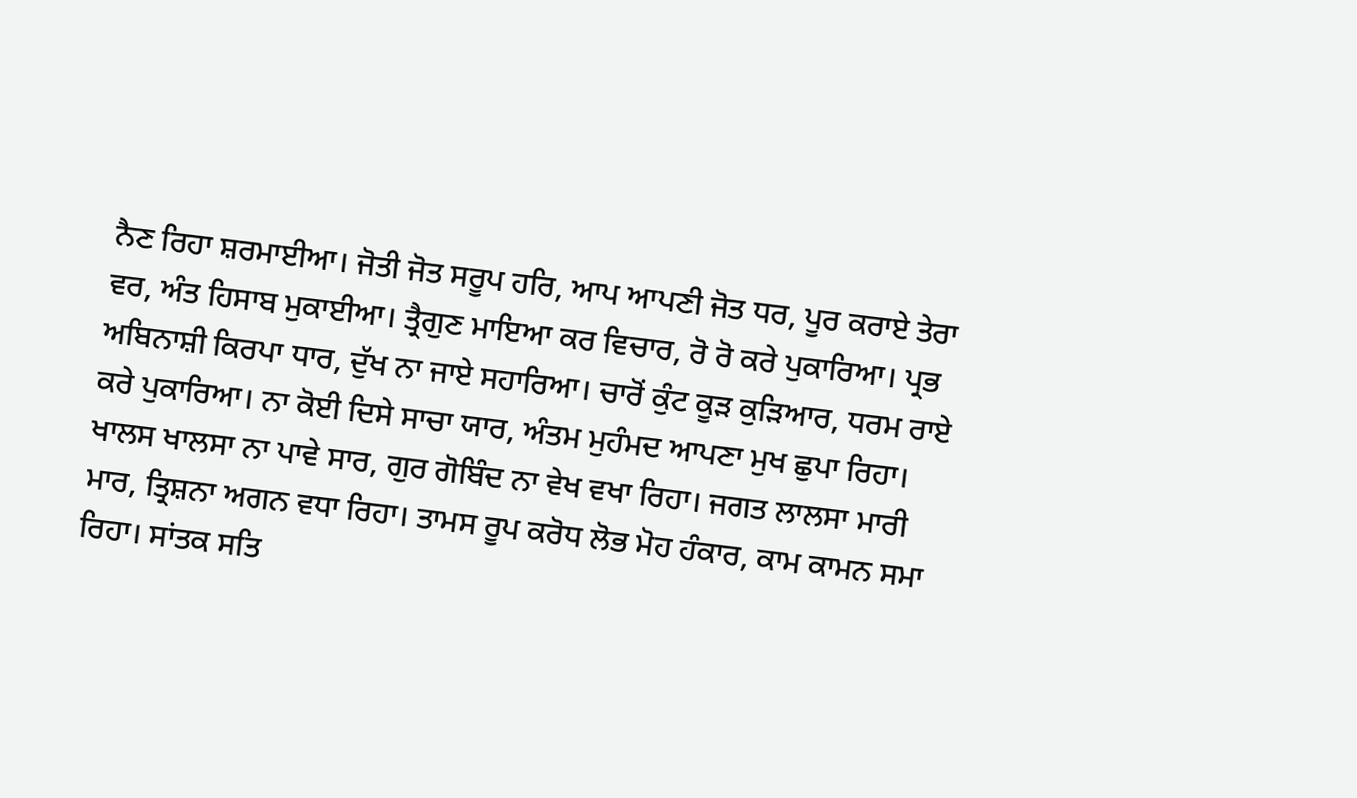ਨੈਣ ਰਿਹਾ ਸ਼ਰਮਾਈਆ। ਜੋਤੀ ਜੋਤ ਸਰੂਪ ਹਰਿ, ਆਪ ਆਪਣੀ ਜੋਤ ਧਰ, ਪੂਰ ਕਰਾਏ ਤੇਰਾ ਵਰ, ਅੰਤ ਹਿਸਾਬ ਮੁਕਾਈਆ। ਤ੍ਰੈਗੁਣ ਮਾਇਆ ਕਰ ਵਿਚਾਰ, ਰੋ ਰੋ ਕਰੇ ਪੁਕਾਰਿਆ। ਪ੍ਰਭ ਅਬਿਨਾਸ਼ੀ ਕਿਰਪਾ ਧਾਰ, ਦੁੱਖ ਨਾ ਜਾਏ ਸਹਾਰਿਆ। ਚਾਰੋਂ ਕੁੰਟ ਕੂੜ ਕੁੜਿਆਰ, ਧਰਮ ਰਾਏ ਕਰੇ ਪੁਕਾਰਿਆ। ਨਾ ਕੋਈ ਦਿਸੇ ਸਾਚਾ ਯਾਰ, ਅੰਤਮ ਮੁਹੰਮਦ ਆਪਣਾ ਮੁਖ ਛੁਪਾ ਰਿਹਾ। ਖਾਲਸ ਖਾਲਸਾ ਨਾ ਪਾਵੇ ਸਾਰ, ਗੁਰ ਗੋਬਿੰਦ ਨਾ ਵੇਖ ਵਖਾ ਰਿਹਾ। ਜਗਤ ਲਾਲਸਾ ਮਾਰੀ ਮਾਰ, ਤ੍ਰਿਸ਼ਨਾ ਅਗਨ ਵਧਾ ਰਿਹਾ। ਤਾਮਸ ਰੂਪ ਕਰੋਧ ਲੋਭ ਮੋਹ ਹੰਕਾਰ, ਕਾਮ ਕਾਮਨ ਸਮਾ ਰਿਹਾ। ਸਾਂਤਕ ਸਤਿ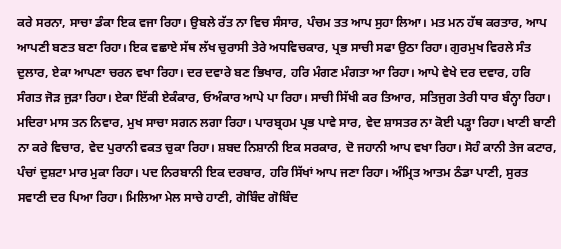ਕਰੇ ਸਰਨਾ, ਸਾਚਾ ਡੰਕਾ ਇਕ ਵਜਾ ਰਿਹਾ। ਉਬਲੇ ਰੱਤ ਨਾ ਵਿਚ ਸੰਸਾਰ, ਪੰਚਮ ਤਤ ਆਪ ਸੁਹਾ ਲਿਆ। ਮਤ ਮਨ ਹੱਥ ਕਰਤਾਰ, ਆਪ ਆਪਣੀ ਬਣਤ ਬਣਾ ਰਿਹਾ। ਇਕ ਵਛਾਏ ਸੱਥ ਲੱਖ ਚੁਰਾਸੀ ਤੇਰੇ ਅਧਵਿਚਕਾਰ, ਪ੍ਰਭ ਸਾਚੀ ਸਫਾ ਉਠਾ ਰਿਹਾ। ਗੁਰਮੁਖ ਵਿਰਲੇ ਸੰਤ ਦੁਲਾਰ, ਏਕਾ ਆਪਣਾ ਚਰਨ ਵਖਾ ਰਿਹਾ। ਦਰ ਦਵਾਰੇ ਬਣ ਭਿਖਾਰ, ਹਰਿ ਮੰਗਣ ਮੰਗਤਾ ਆ ਰਿਹਾ। ਆਪੇ ਵੇਖੇ ਦਰ ਦਵਾਰ, ਹਰਿ ਸੰਗਤ ਜੋੜ ਜੁੜਾ ਰਿਹਾ। ਏਕਾ ਇੱਕੀ ਏਕੰਕਾਰ, ਓਅੰਕਾਰ ਆਪੇ ਪਾ ਰਿਹਾ। ਸਾਚੀ ਸਿੱਖੀ ਕਰ ਤਿਆਰ, ਸਤਿਜੁਗ ਤੇਰੀ ਧਾਰ ਬੰਨ੍ਹਾ ਰਿਹਾ। ਮਦਿਰਾ ਮਾਸ ਤਨ ਨਿਵਾਰ, ਮੁਖ ਸਾਚਾ ਸਗਨ ਲਗਾ ਰਿਹਾ। ਪਾਰਬ੍ਰਹਮ ਪ੍ਰਭ ਪਾਵੇ ਸਾਰ, ਵੇਦ ਸ਼ਾਸਤਰ ਨਾ ਕੋਈ ਪੜ੍ਹਾ ਰਿਹਾ। ਖਾਣੀ ਬਾਣੀ ਨਾ ਕਰੇ ਵਿਚਾਰ, ਵੇਦ ਪੁਰਾਨੀ ਵਕਤ ਚੁਕਾ ਰਿਹਾ। ਸ਼ਬਦ ਨਿਸ਼ਾਨੀ ਇਕ ਸਰਕਾਰ, ਦੋ ਜਹਾਨੀ ਆਪ ਵਖਾ ਰਿਹਾ। ਸੋਹੰ ਕਾਨੀ ਤੇਜ ਕਟਾਰ, ਪੰਚਾਂ ਦੁਸ਼ਟਾ ਮਾਰ ਮੁਕਾ ਰਿਹਾ। ਪਦ ਨਿਰਬਾਨੀ ਇਕ ਦਰਬਾਰ, ਹਰਿ ਸਿੱਖਾਂ ਆਪ ਜਣਾ ਰਿਹਾ। ਅੰਮ੍ਰਿਤ ਆਤਮ ਠੰਡਾ ਪਾਣੀ, ਸੁਰਤ ਸਵਾਣੀ ਦਰ ਪਿਆ ਰਿਹਾ। ਮਿਲਿਆ ਮੇਲ ਸਾਚੇ ਹਾਣੀ, ਗੋਬਿੰਦ ਗੋਬਿੰਦ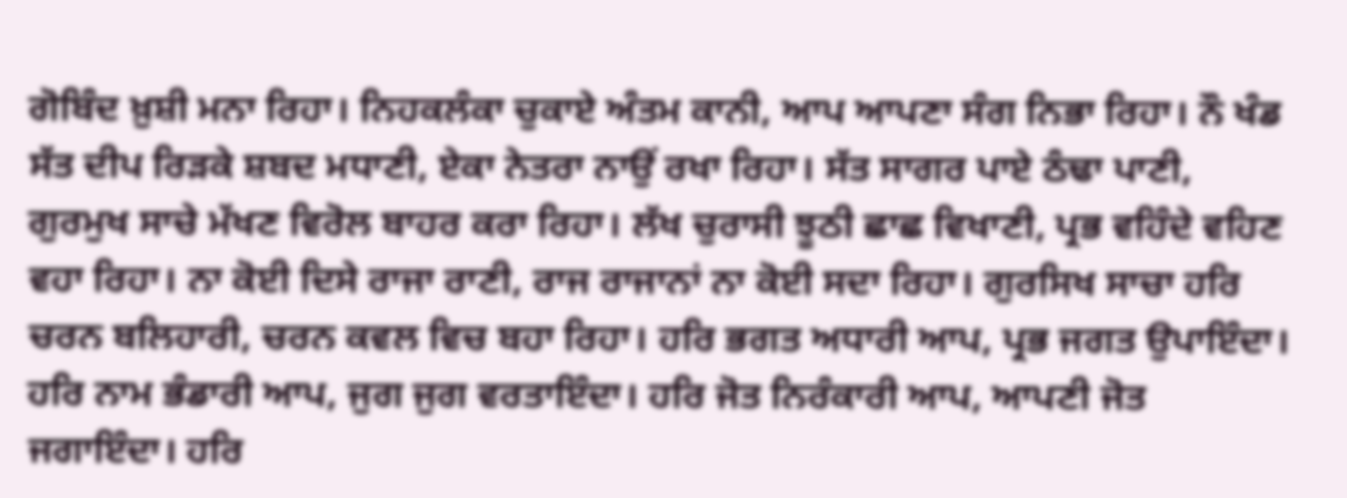ਗੋਬਿੰਦ ਖ਼ੁਸ਼ੀ ਮਨਾ ਰਿਹਾ। ਨਿਹਕਲੰਕਾ ਚੁਕਾਏ ਅੰਤਮ ਕਾਨੀ, ਆਪ ਆਪਣਾ ਸੰਗ ਨਿਭਾ ਰਿਹਾ। ਨੌ ਖੰਡ ਸੱਤ ਦੀਪ ਰਿੜਕੇ ਸ਼ਬਦ ਮਧਾਣੀ, ਏਕਾ ਨੇਤਰਾ ਨਾਉਂ ਰਖਾ ਰਿਹਾ। ਸੱਤ ਸਾਗਰ ਪਾਏ ਠੰਢਾ ਪਾਣੀ, ਗੁਰਮੁਖ ਸਾਚੇ ਮੱਖਣ ਵਿਰੋਲ ਬਾਹਰ ਕਰਾ ਰਿਹਾ। ਲੱਖ ਚੁਰਾਸੀ ਝੂਠੀ ਛਾਛ ਵਿਖਾਣੀ, ਪ੍ਰਭ ਵਹਿੰਦੇ ਵਹਿਣ ਵਹਾ ਰਿਹਾ। ਨਾ ਕੋਈ ਦਿਸੇ ਰਾਜਾ ਰਾਣੀ, ਰਾਜ ਰਾਜਾਨਾਂ ਨਾ ਕੋਈ ਸਦਾ ਰਿਹਾ। ਗੁਰਸਿਖ ਸਾਚਾ ਹਰਿ ਚਰਨ ਬਲਿਹਾਰੀ, ਚਰਨ ਕਵਲ ਵਿਚ ਬਹਾ ਰਿਹਾ। ਹਰਿ ਭਗਤ ਅਧਾਰੀ ਆਪ, ਪ੍ਰਭ ਜਗਤ ਉਪਾਇੰਦਾ। ਹਰਿ ਨਾਮ ਭੰਡਾਰੀ ਆਪ, ਜੁਗ ਜੁਗ ਵਰਤਾਇੰਦਾ। ਹਰਿ ਜੋਤ ਨਿਰੰਕਾਰੀ ਆਪ, ਆਪਣੀ ਜੋਤ ਜਗਾਇੰਦਾ। ਹਰਿ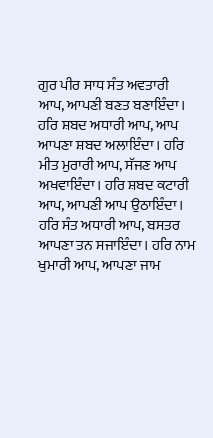ਗੁਰ ਪੀਰ ਸਾਧ ਸੰਤ ਅਵਤਾਰੀ ਆਪ, ਆਪਣੀ ਬਣਤ ਬਣਾਇੰਦਾ। ਹਰਿ ਸ਼ਬਦ ਅਧਾਰੀ ਆਪ, ਆਪ ਆਪਣਾ ਸ਼ਬਦ ਅਲਾਇੰਦਾ। ਹਰਿ ਮੀਤ ਮੁਰਾਰੀ ਆਪ, ਸੱਜਣ ਆਪ ਅਖਵਾਇੰਦਾ। ਹਰਿ ਸ਼ਬਦ ਕਟਾਰੀ ਆਪ, ਆਪਣੀ ਆਪ ਉਠਾਇੰਦਾ। ਹਰਿ ਸੰਤ ਅਧਾਰੀ ਆਪ, ਬਸਤਰ ਆਪਣਾ ਤਨ ਸਜਾਇੰਦਾ। ਹਰਿ ਨਾਮ ਖੁਮਾਰੀ ਆਪ, ਆਪਣਾ ਜਾਮ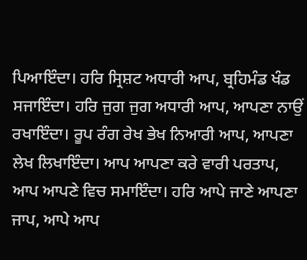ਪਿਆਇੰਦਾ। ਹਰਿ ਸ੍ਰਿਸ਼ਟ ਅਧਾਰੀ ਆਪ, ਬ੍ਰਹਿਮੰਡ ਖੰਡ ਸਜਾਇੰਦਾ। ਹਰਿ ਜੁਗ ਜੁਗ ਅਧਾਰੀ ਆਪ, ਆਪਣਾ ਨਾਉਂ ਰਖਾਇੰਦਾ। ਰੂਪ ਰੰਗ ਰੇਖ ਭੇਖ ਨਿਆਰੀ ਆਪ, ਆਪਣਾ ਲੇਖ ਲਿਖਾਇੰਦਾ। ਆਪ ਆਪਣਾ ਕਰੇ ਵਾਰੀ ਪਰਤਾਪ, ਆਪ ਆਪਣੇ ਵਿਚ ਸਮਾਇੰਦਾ। ਹਰਿ ਆਪੇ ਜਾਣੇ ਆਪਣਾ ਜਾਪ, ਆਪੇ ਆਪ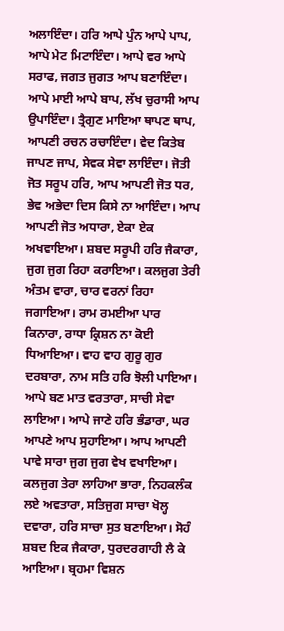ਅਲਾਇੰਦਾ। ਹਰਿ ਆਪੇ ਪੁੰਨ ਆਪੇ ਪਾਪ, ਆਪੇ ਮੇਟ ਮਿਟਾਇੰਦਾ। ਆਪੇ ਵਰ ਆਪੇ ਸਰਾਫ, ਜਗਤ ਜੁਗਤ ਆਪ ਬਣਾਇੰਦਾ। ਆਪੇ ਮਾਈ ਆਪੇ ਬਾਪ, ਲੱਖ ਚੁਰਾਸੀ ਆਪ ਉਪਾਇੰਦਾ। ਤ੍ਰੈਗੁਣ ਮਾਇਆ ਥਾਪਣ ਥਾਪ, ਆਪਣੀ ਰਚਨ ਰਚਾਇੰਦਾ। ਵੇਦ ਕਿਤੇਬ ਜਾਪਣ ਜਾਪ, ਸੇਵਕ ਸੇਵਾ ਲਾਇੰਦਾ। ਜੋਤੀ ਜੋਤ ਸਰੂਪ ਹਰਿ, ਆਪ ਆਪਣੀ ਜੋਤ ਧਰ, ਭੇਵ ਅਭੇਦਾ ਦਿਸ ਕਿਸੇ ਨਾ ਆਇੰਦਾ। ਆਪ ਆਪਣੀ ਜੋਤ ਅਧਾਰਾ, ਏਕਾ ਏਕ ਅਖਵਾਇਆ। ਸ਼ਬਦ ਸਰੂਪੀ ਹਰਿ ਜੈਕਾਰਾ, ਜੁਗ ਜੁਗ ਰਿਹਾ ਕਰਾਇਆ। ਕਲਜੁਗ ਤੇਰੀ ਅੰਤਮ ਵਾਰਾ, ਚਾਰ ਵਰਨਾਂ ਰਿਹਾ ਜਗਾਇਆ। ਰਾਮ ਰਮਈਆ ਪਾਰ ਕਿਨਾਰਾ, ਰਾਧਾ ਕ੍ਰਿਸ਼ਨ ਨਾ ਕੋਈ ਧਿਆਇਆ। ਵਾਹ ਵਾਹ ਗੁਰੂ ਗੁਰ ਦਰਬਾਰਾ, ਨਾਮ ਸਤਿ ਹਰਿ ਝੋਲੀ ਪਾਇਆ। ਆਪੇ ਬਣ ਮਾਤ ਵਰਤਾਰਾ, ਸਾਚੀ ਸੇਵਾ ਲਾਇਆ। ਆਪੇ ਜਾਣੇ ਹਰਿ ਭੰਡਾਰਾ, ਘਰ ਆਪਣੇ ਆਪ ਸੁਹਾਇਆ। ਆਪ ਆਪਣੀ ਪਾਵੇ ਸਾਰਾ ਜੁਗ ਜੁਗ ਵੇਖ ਵਖਾਇਆ। ਕਲਜੁਗ ਤੇਰਾ ਲਾਹਿਆ ਭਾਰਾ, ਨਿਹਕਲੰਕ ਲਏ ਅਵਤਾਰਾ, ਸਤਿਜੁਗ ਸਾਚਾ ਖੋਲ੍ਹ ਦਵਾਰਾ, ਹਰਿ ਸਾਚਾ ਸੁਤ ਬਣਾਇਆ। ਸੋਹੰ ਸ਼ਬਦ ਇਕ ਜੈਕਾਰਾ, ਧੁਰਦਰਗਾਹੀ ਲੈ ਕੇ ਆਇਆ। ਬ੍ਰਹਮਾ ਵਿਸ਼ਨ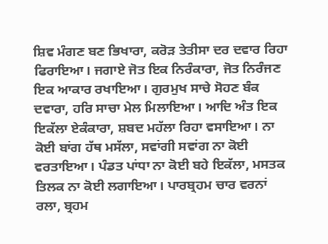ਸ਼ਿਵ ਮੰਗਣ ਬਣ ਭਿਖਾਰਾ, ਕਰੋੜ ਤੇਤੀਸਾ ਦਰ ਦਵਾਰ ਰਿਹਾ ਫਿਰਾਇਆ। ਜਗਾਏ ਜੋਤ ਇਕ ਨਿਰੰਕਾਰਾ, ਜੋਤ ਨਿਰੰਜਣ ਇਕ ਆਕਾਰ ਰਖਾਇਆ। ਗੁਰਮੁਖ ਸਾਚੇ ਸੋਹਣ ਬੰਕ ਦਵਾਰਾ, ਹਰਿ ਸਾਚਾ ਮੇਲ ਮਿਲਾਇਆ। ਆਦਿ ਅੰਤ ਇਕ ਇਕੱਲਾ ਏਕੰਕਾਰਾ, ਸ਼ਬਦ ਮਹੱਲਾ ਰਿਹਾ ਵਸਾਇਆ। ਨਾ ਕੋਈ ਬਾਂਗ ਹੱਥ ਮਸੱਲਾ, ਸਵਾਂਗੀ ਸਵਾਂਗ ਨਾ ਕੋਈ ਵਰਤਾਇਆ। ਪੰਡਤ ਪਾਂਧਾ ਨਾ ਕੋਈ ਬਹੇ ਇਕੱਲਾ, ਮਸਤਕ ਤਿਲਕ ਨਾ ਕੋਈ ਲਗਾਇਆ। ਪਾਰਬ੍ਰਹਮ ਚਾਰ ਵਰਨਾਂ ਰਲਾ, ਬ੍ਰਹਮ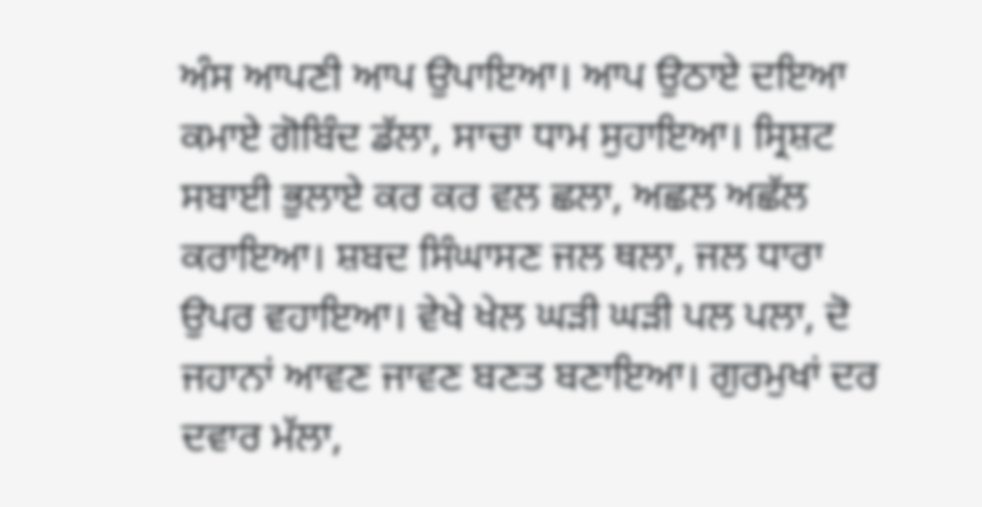ਅੰਸ ਆਪਣੀ ਆਪ ਉਪਾਇਆ। ਆਪ ਉਠਾਏ ਦਇਆ ਕਮਾਏ ਗੋਬਿੰਦ ਡੱਲਾ, ਸਾਚਾ ਧਾਮ ਸੁਹਾਇਆ। ਸ੍ਰਿਸ਼ਟ ਸਬਾਈ ਭੁਲਾਏ ਕਰ ਕਰ ਵਲ ਛਲਾ, ਅਛਲ ਅਛੱਲ ਕਰਾਇਆ। ਸ਼ਬਦ ਸਿੰਘਾਸਣ ਜਲ ਥਲਾ, ਜਲ ਧਾਰਾ ਉਪਰ ਵਹਾਇਆ। ਵੇਖੇ ਖੇਲ ਘੜੀ ਘੜੀ ਪਲ ਪਲਾ, ਦੋ ਜਹਾਨਾਂ ਆਵਣ ਜਾਵਣ ਬਣਤ ਬਣਾਇਆ। ਗੁਰਮੁਖਾਂ ਦਰ ਦਵਾਰ ਮੱਲਾ,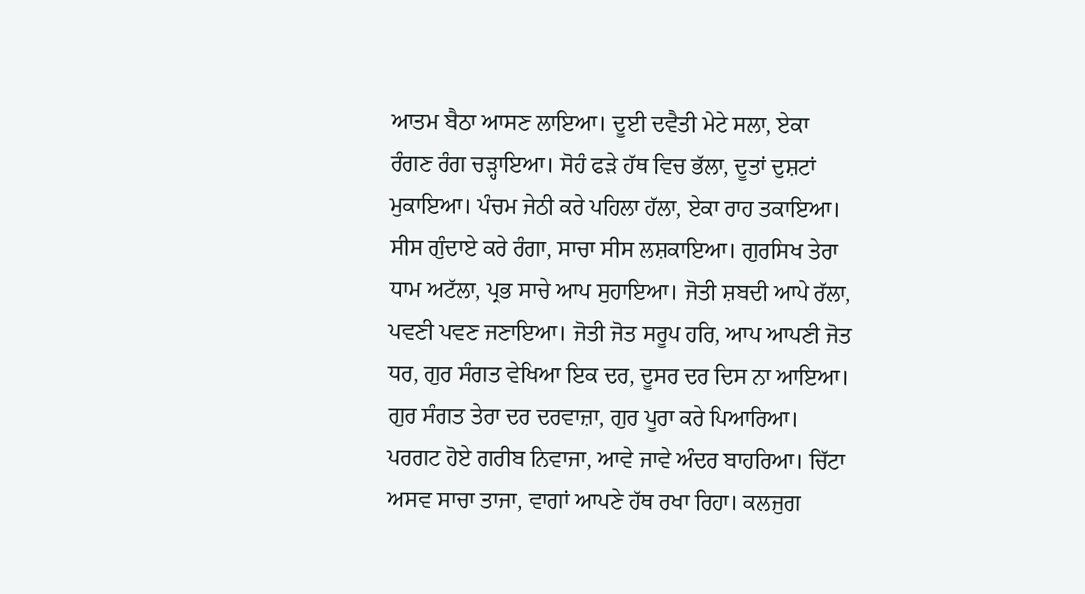ਆਤਮ ਬੈਠਾ ਆਸਣ ਲਾਇਆ। ਦੂਈ ਦਵੈਤੀ ਮੇਟੇ ਸਲਾ, ਏਕਾ ਰੰਗਣ ਰੰਗ ਚੜ੍ਹਾਇਆ। ਸੋਹੰ ਫੜੇ ਹੱਥ ਵਿਚ ਭੱਲਾ, ਦੂਤਾਂ ਦੁਸ਼ਟਾਂ ਮੁਕਾਇਆ। ਪੰਚਮ ਜੇਠੀ ਕਰੇ ਪਹਿਲਾ ਹੱਲਾ, ਏਕਾ ਰਾਹ ਤਕਾਇਆ। ਸੀਸ ਗੁੰਦਾਏ ਕਰੇ ਰੰਗਾ, ਸਾਚਾ ਸੀਸ ਲਸ਼ਕਾਇਆ। ਗੁਰਸਿਖ ਤੇਰਾ ਧਾਮ ਅਟੱਲਾ, ਪ੍ਰਭ ਸਾਚੇ ਆਪ ਸੁਹਾਇਆ। ਜੋਤੀ ਸ਼ਬਦੀ ਆਪੇ ਰੱਲਾ, ਪਵਣੀ ਪਵਣ ਜਣਾਇਆ। ਜੋਤੀ ਜੋਤ ਸਰੂਪ ਹਰਿ, ਆਪ ਆਪਣੀ ਜੋਤ ਧਰ, ਗੁਰ ਸੰਗਤ ਵੇਖਿਆ ਇਕ ਦਰ, ਦੂਸਰ ਦਰ ਦਿਸ ਨਾ ਆਇਆ। ਗੁਰ ਸੰਗਤ ਤੇਰਾ ਦਰ ਦਰਵਾਜ਼ਾ, ਗੁਰ ਪੂਰਾ ਕਰੇ ਪਿਆਰਿਆ। ਪਰਗਟ ਹੋਏ ਗਰੀਬ ਨਿਵਾਜਾ, ਆਵੇ ਜਾਵੇ ਅੰਦਰ ਬਾਹਰਿਆ। ਚਿੱਟਾ ਅਸਵ ਸਾਚਾ ਤਾਜਾ, ਵਾਗਾਂ ਆਪਣੇ ਹੱਥ ਰਖਾ ਰਿਹਾ। ਕਲਜੁਗ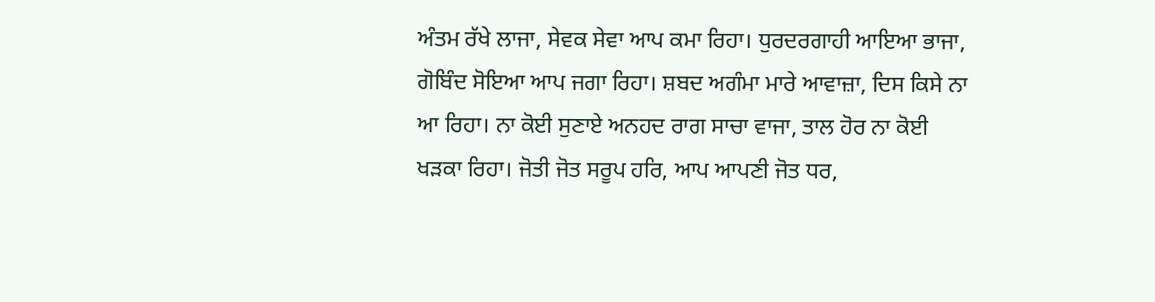ਅੰਤਮ ਰੱਖੇ ਲਾਜਾ, ਸੇਵਕ ਸੇਵਾ ਆਪ ਕਮਾ ਰਿਹਾ। ਧੁਰਦਰਗਾਹੀ ਆਇਆ ਭਾਜਾ, ਗੋਬਿੰਦ ਸੋਇਆ ਆਪ ਜਗਾ ਰਿਹਾ। ਸ਼ਬਦ ਅਗੰਮਾ ਮਾਰੇ ਆਵਾਜ਼ਾ, ਦਿਸ ਕਿਸੇ ਨਾ ਆ ਰਿਹਾ। ਨਾ ਕੋਈ ਸੁਣਾਏ ਅਨਹਦ ਰਾਗ ਸਾਚਾ ਵਾਜਾ, ਤਾਲ ਹੋਰ ਨਾ ਕੋਈ ਖੜਕਾ ਰਿਹਾ। ਜੋਤੀ ਜੋਤ ਸਰੂਪ ਹਰਿ, ਆਪ ਆਪਣੀ ਜੋਤ ਧਰ,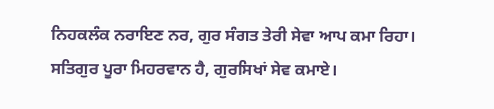ਨਿਹਕਲੰਕ ਨਰਾਇਣ ਨਰ, ਗੁਰ ਸੰਗਤ ਤੇਰੀ ਸੇਵਾ ਆਪ ਕਮਾ ਰਿਹਾ। ਸਤਿਗੁਰ ਪੂਰਾ ਮਿਹਰਵਾਨ ਹੈ, ਗੁਰਸਿਖਾਂ ਸੇਵ ਕਮਾਏ।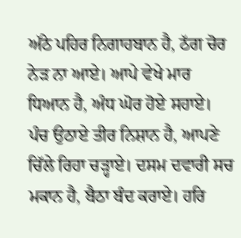ਅੱਠੇ ਪਹਿਰ ਨਿਗਾਹਬਾਨ ਹੈ, ਠੱਗ ਚੋਰ ਨੇੜ ਨਾ ਆਏ। ਆਪੇ ਵੇਖੇ ਮਾਰ ਧਿਆਨ ਹੈ, ਅੰਧ ਘੋਰ ਹੋਏ ਸਹਾਏ। ਪੰਚ ਉਠਾਏ ਤੀਰ ਨਿਸ਼ਾਨ ਹੈ, ਆਪਣੇ ਚਿੱਲੇ ਰਿਹਾ ਚੜ੍ਹਾਏ। ਦਸਮ ਦਵਾਰੀ ਸਚ ਮਕਾਨ ਹੈ, ਬੈਠਾ ਬੰਦ ਕਰਾਏ। ਹਰਿ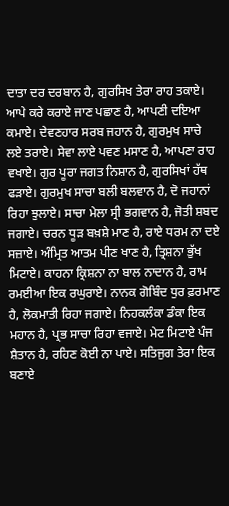ਦਾਤਾ ਦਰ ਦਰਬਾਨ ਹੈ, ਗੁਰਸਿਖ ਤੇਰਾ ਰਾਹ ਤਕਾਏ। ਆਪੇ ਕਰੇ ਕਰਾਏ ਜਾਣ ਪਛਾਣ ਹੈ, ਆਪਣੀ ਦਇਆ ਕਮਾਏ। ਦੇਵਣਹਾਰ ਸਰਬ ਜਹਾਨ ਹੈ, ਗੁਰਮੁਖ ਸਾਚੇ ਲਏ ਤਰਾਏ। ਸੇਵਾ ਲਾਏ ਪਵਣ ਮਸਾਣ ਹੈ, ਆਪਣਾ ਰਾਹ ਵਖਾਏ। ਗੁਰ ਪੂਰਾ ਜਗਤ ਨਿਸ਼ਾਨ ਹੈ, ਗੁਰਸਿਖਾਂ ਹੱਥ ਫੜਾਏ। ਗੁਰਮੁਖ ਸਾਚਾ ਬਲੀ ਬਲਵਾਨ ਹੈ, ਦੋ ਜਹਾਨਾਂ ਰਿਹਾ ਝੁਲਾਏ। ਸਾਚਾ ਮੇਲਾ ਸ੍ਰੀ ਭਗਵਾਨ ਹੈ, ਜੋਤੀ ਸ਼ਬਦ ਜਗਾਏ। ਚਰਨ ਧੂੜ ਬਖ਼ਸ਼ੇ ਮਾਣ ਹੈ, ਰਾਏ ਧਰਮ ਨਾ ਦਏ ਸਜ਼ਾਏ। ਅੰਮ੍ਰਿਤ ਆਤਮ ਪੀਣ ਖਾਣ ਹੈ, ਤ੍ਰਿਸ਼ਨਾ ਭੁੱਖ ਮਿਟਾਏ। ਕਾਹਨਾ ਕ੍ਰਿਸ਼ਨਾ ਨਾ ਬਾਲ ਨਾਦਾਨ ਹੈ, ਰਾਮ ਰਮਈਆ ਇਕ ਰਘੁਰਾਏ। ਨਾਨਕ ਗੋਬਿੰਦ ਧੁਰ ਫ਼ਰਮਾਣ ਹੈ, ਲੋਕਮਾਤੀ ਰਿਹਾ ਜਗਾਏ। ਨਿਹਕਲੰਕਾ ਡੰਕਾ ਇਕ ਮਹਾਨ ਹੈ, ਪ੍ਰਭ ਸਾਚਾ ਰਿਹਾ ਵਜਾਏ। ਮੇਟ ਮਿਟਾਏ ਪੰਜ ਸ਼ੈਤਾਨ ਹੈ, ਰਹਿਣ ਕੋਈ ਨਾ ਪਾਏ। ਸਤਿਜੁਗ ਤੇਰਾ ਇਕ ਬਣਾਏ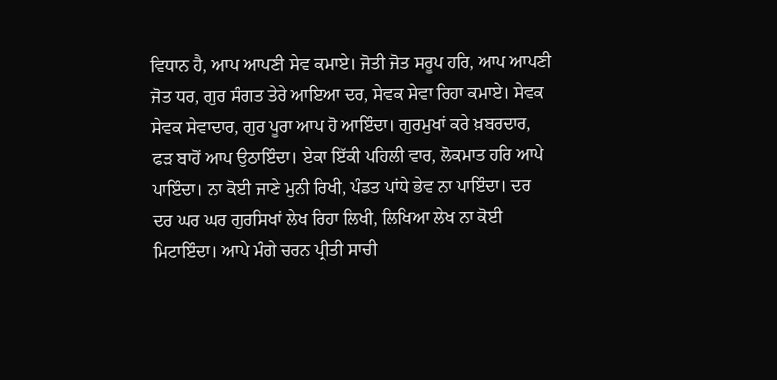ਵਿਧਾਨ ਹੈ, ਆਪ ਆਪਣੀ ਸੇਵ ਕਮਾਏ। ਜੋਤੀ ਜੋਤ ਸਰੂਪ ਹਰਿ, ਆਪ ਆਪਣੀ ਜੋਤ ਧਰ, ਗੁਰ ਸੰਗਤ ਤੇਰੇ ਆਇਆ ਦਰ, ਸੇਵਕ ਸੇਵਾ ਰਿਹਾ ਕਮਾਏ। ਸੇਵਕ ਸੇਵਕ ਸੇਵਾਦਾਰ, ਗੁਰ ਪੂਰਾ ਆਪ ਹੋ ਆਇੰਦਾ। ਗੁਰਮੁਖਾਂ ਕਰੇ ਖ਼ਬਰਦਾਰ, ਫੜ ਬਾਹੋਂ ਆਪ ਉਠਾਇੰਦਾ। ਏਕਾ ਇੱਕੀ ਪਹਿਲੀ ਵਾਰ, ਲੋਕਮਾਤ ਹਰਿ ਆਪੇ ਪਾਇੰਦਾ। ਨਾ ਕੋਈ ਜਾਣੇ ਮੁਨੀ ਰਿਖੀ, ਪੰਡਤ ਪਾਂਧੇ ਭੇਵ ਨਾ ਪਾਇੰਦਾ। ਦਰ ਦਰ ਘਰ ਘਰ ਗੁਰਸਿਖਾਂ ਲੇਖ ਰਿਹਾ ਲਿਖੀ, ਲਿਖਿਆ ਲੇਖ ਨਾ ਕੋਈ ਮਿਟਾਇੰਦਾ। ਆਪੇ ਮੰਗੇ ਚਰਨ ਪ੍ਰੀਤੀ ਸਾਚੀ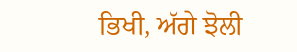ਭਿਖੀ, ਅੱਗੇ ਝੋਲੀ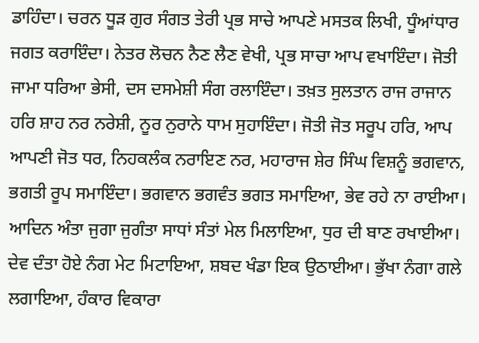ਡਾਹਿੰਦਾ। ਚਰਨ ਧੂੜ ਗੁਰ ਸੰਗਤ ਤੇਰੀ ਪ੍ਰਭ ਸਾਚੇ ਆਪਣੇ ਮਸਤਕ ਲਿਖੀ, ਧੂੰਆਂਧਾਰ ਜਗਤ ਕਰਾਇੰਦਾ। ਨੇਤਰ ਲੋਚਨ ਨੈਣ ਲੈਣ ਵੇਖੀ, ਪ੍ਰਭ ਸਾਚਾ ਆਪ ਵਖਾਇੰਦਾ। ਜੋਤੀ ਜਾਮਾ ਧਰਿਆ ਭੇਸੀ, ਦਸ ਦਸਮੇਸ਼ੀ ਸੰਗ ਰਲਾਇੰਦਾ। ਤਖ਼ਤ ਸੁਲਤਾਨ ਰਾਜ ਰਾਜਾਨ ਹਰਿ ਸ਼ਾਹ ਨਰ ਨਰੇਸ਼ੀ, ਨੂਰ ਨੁਰਾਨੇ ਧਾਮ ਸੁਹਾਇੰਦਾ। ਜੋਤੀ ਜੋਤ ਸਰੂਪ ਹਰਿ, ਆਪ ਆਪਣੀ ਜੋਤ ਧਰ, ਨਿਹਕਲੰਕ ਨਰਾਇਣ ਨਰ, ਮਹਾਰਾਜ ਸ਼ੇਰ ਸਿੰਘ ਵਿਸ਼ਨੂੰ ਭਗਵਾਨ, ਭਗਤੀ ਰੂਪ ਸਮਾਇੰਦਾ। ਭਗਵਾਨ ਭਗਵੰਤ ਭਗਤ ਸਮਾਇਆ, ਭੇਵ ਰਹੇ ਨਾ ਰਾਈਆ। ਆਦਿਨ ਅੰਤਾ ਜੁਗਾ ਜੁਗੰਤਾ ਸਾਧਾਂ ਸੰਤਾਂ ਮੇਲ ਮਿਲਾਇਆ, ਧੁਰ ਦੀ ਬਾਣ ਰਖਾਈਆ। ਦੇਵ ਦੰਤਾ ਹੋਏ ਨੰਗ ਮੇਟ ਮਿਟਾਇਆ, ਸ਼ਬਦ ਖੰਡਾ ਇਕ ਉਠਾਈਆ। ਭੁੱਖਾ ਨੰਗਾ ਗਲੇ ਲਗਾਇਆ, ਹੰਕਾਰ ਵਿਕਾਰਾ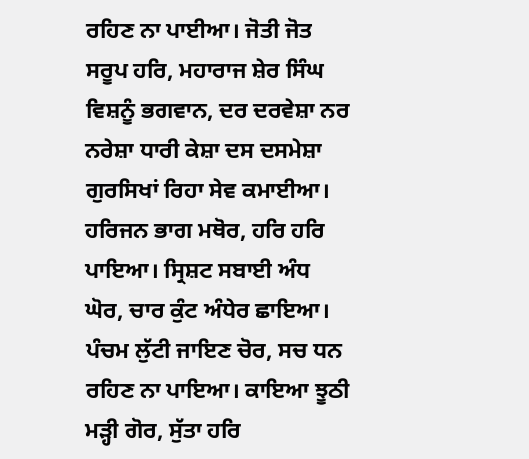ਰਹਿਣ ਨਾ ਪਾਈਆ। ਜੋਤੀ ਜੋਤ ਸਰੂਪ ਹਰਿ, ਮਹਾਰਾਜ ਸ਼ੇਰ ਸਿੰਘ ਵਿਸ਼ਨੂੰ ਭਗਵਾਨ, ਦਰ ਦਰਵੇਸ਼ਾ ਨਰ ਨਰੇਸ਼ਾ ਧਾਰੀ ਕੇਸ਼ਾ ਦਸ ਦਸਮੇਸ਼ਾ ਗੁਰਸਿਖਾਂ ਰਿਹਾ ਸੇਵ ਕਮਾਈਆ। ਹਰਿਜਨ ਭਾਗ ਮਥੋਰ, ਹਰਿ ਹਰਿ ਪਾਇਆ। ਸ੍ਰਿਸ਼ਟ ਸਬਾਈ ਅੰਧ ਘੋਰ, ਚਾਰ ਕੁੰਟ ਅੰਧੇਰ ਛਾਇਆ। ਪੰਚਮ ਲੁੱਟੀ ਜਾਇਣ ਚੋਰ, ਸਚ ਧਨ ਰਹਿਣ ਨਾ ਪਾਇਆ। ਕਾਇਆ ਝੂਠੀ ਮੜ੍ਹੀ ਗੋਰ, ਸੁੱਤਾ ਹਰਿ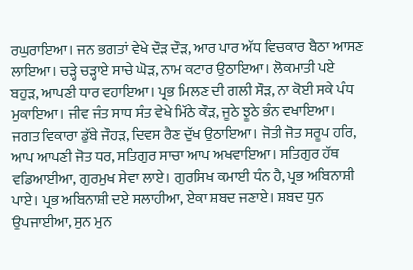ਰਘੁਰਾਇਆ। ਜਨ ਭਗਤਾਂ ਵੇਖੇ ਦੌੜ ਦੌੜ, ਆਰ ਪਾਰ ਅੱਧ ਵਿਚਕਾਰ ਬੈਠਾ ਆਸਣ ਲਾਇਆ। ਚੜ੍ਹੇ ਚੜ੍ਹਾਏ ਸਾਚੇ ਘੋੜ, ਨਾਮ ਕਟਾਰ ਉਠਾਇਆ। ਲੋਕਮਾਤੀ ਪਏ ਬਹੁੜ, ਆਪਣੀ ਧਾਰ ਵਹਾਇਆ। ਪ੍ਰਭ ਮਿਲਣ ਦੀ ਗਲੀ ਸੌੜ, ਨਾ ਕੋਈ ਸਕੇ ਪੰਧ ਮੁਕਾਇਆ। ਜੀਵ ਜੰਤ ਸਾਧ ਸੰਤ ਵੇਖੇ ਮਿੱਠੇ ਕੌੜ, ਜੂਠੇ ਝੂਠੇ ਭੰਨ ਵਖਾਇਆ। ਜਗਤ ਵਿਕਾਰਾ ਡੁੱਬੇ ਜੌਹੜ, ਦਿਵਸ ਰੈਣ ਦੁੱਖ ਉਠਾਇਆ। ਜੋਤੀ ਜੋਤ ਸਰੂਪ ਹਰਿ, ਆਪ ਆਪਣੀ ਜੋਤ ਧਰ, ਸਤਿਗੁਰ ਸਾਚਾ ਆਪ ਅਖਵਾਇਆ। ਸਤਿਗੁਰ ਹੱਥ ਵਡਿਆਈਆ, ਗੁਰਮੁਖ ਸੇਵਾ ਲਾਏ। ਗੁਰਸਿਖ ਕਮਾਈ ਧੰਨ ਹੈ, ਪ੍ਰਭ ਅਬਿਨਾਸ਼ੀ ਪਾਏ। ਪ੍ਰਭ ਅਬਿਨਾਸ਼ੀ ਦਏ ਸਲਾਹੀਆ, ਏਕਾ ਸ਼ਬਦ ਜਣਾਏ। ਸ਼ਬਦ ਧੁਨ ਉਪਜਾਈਆ, ਸੁਨ ਮੁਨ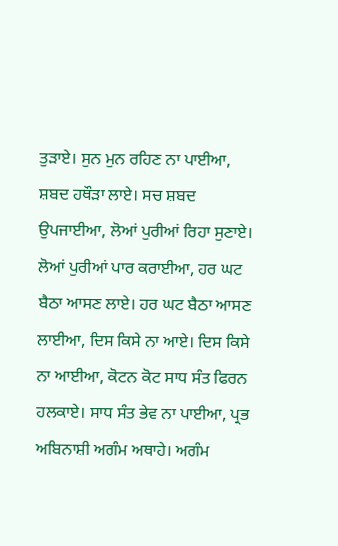ਤੁੜਾਏ। ਸੁਨ ਮੁਨ ਰਹਿਣ ਨਾ ਪਾਈਆ, ਸ਼ਬਦ ਹਥੌੜਾ ਲਾਏ। ਸਚ ਸ਼ਬਦ ਉਪਜਾਈਆ, ਲੋਆਂ ਪੁਰੀਆਂ ਰਿਹਾ ਸੁਣਾਏ। ਲੋਆਂ ਪੁਰੀਆਂ ਪਾਰ ਕਰਾਈਆ, ਹਰ ਘਟ ਬੈਠਾ ਆਸਣ ਲਾਏ। ਹਰ ਘਟ ਬੈਠਾ ਆਸਣ ਲਾਈਆ, ਦਿਸ ਕਿਸੇ ਨਾ ਆਏ। ਦਿਸ ਕਿਸੇ ਨਾ ਆਈਆ, ਕੋਟਨ ਕੋਟ ਸਾਧ ਸੰਤ ਫਿਰਨ ਹਲਕਾਏ। ਸਾਧ ਸੰਤ ਭੇਵ ਨਾ ਪਾਈਆ, ਪ੍ਰਭ ਅਬਿਨਾਸ਼ੀ ਅਗੰਮ ਅਥਾਹੇ। ਅਗੰਮ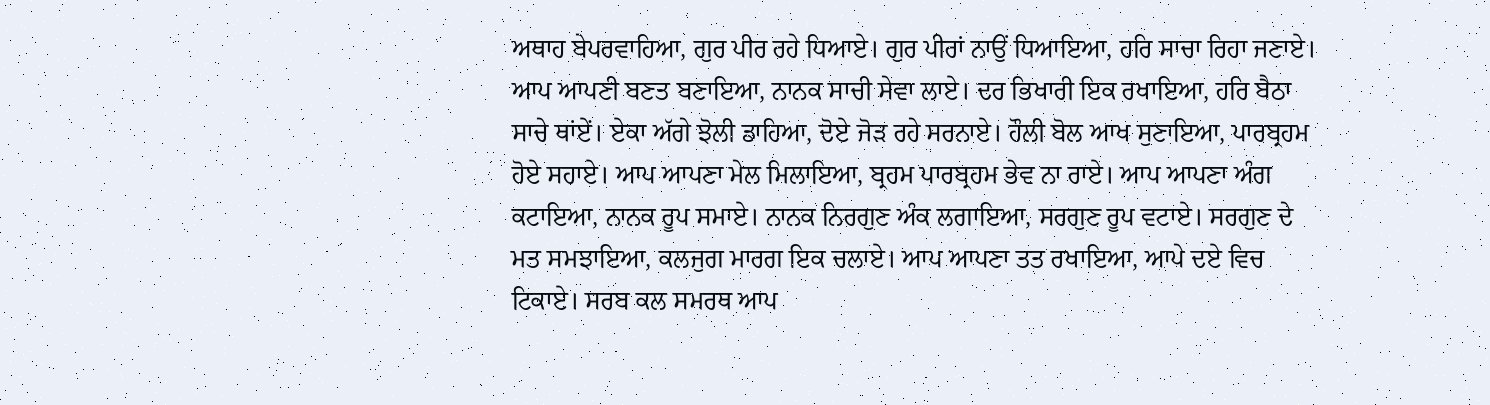ਅਥਾਹ ਬੇਪਰਵਾਹਿਆ, ਗੁਰ ਪੀਰ ਰਹੇ ਧਿਆਏ। ਗੁਰ ਪੀਰਾਂ ਨਾਉਂ ਧਿਆਇਆ, ਹਰਿ ਸਾਚਾ ਰਿਹਾ ਜਣਾਏ। ਆਪ ਆਪਣੀ ਬਣਤ ਬਣਾਇਆ, ਨਾਨਕ ਸਾਚੀ ਸੇਵਾ ਲਾਏ। ਦਰ ਭਿਖਾਰੀ ਇਕ ਰਖਾਇਆ, ਹਰਿ ਬੈਠਾ ਸਾਚੇ ਥਾਂਏਂ। ਏਕਾ ਅੱਗੇ ਝੋਲੀ ਡਾਹਿਆ, ਦੋਏ ਜੋੜ ਰਹੇ ਸਰਨਾਏ। ਹੌਲੀ ਬੋਲ ਆਖ ਸੁਣਾਇਆ, ਪਾਰਬ੍ਰਹਮ ਹੋਏ ਸਹਾਏ। ਆਪ ਆਪਣਾ ਮੇਲ ਮਿਲਾਇਆ, ਬ੍ਰਹਮ ਪਾਰਬ੍ਰਹਮ ਭੇਵ ਨਾ ਰਾਏ। ਆਪ ਆਪਣਾ ਅੰਗ ਕਟਾਇਆ, ਨਾਨਕ ਰੂਪ ਸਮਾਏ। ਨਾਨਕ ਨਿਰਗੁਣ ਅੰਕ ਲਗਾਇਆ, ਸਰਗੁਣ ਰੂਪ ਵਟਾਏ। ਸਰਗੁਣ ਦੇ ਮਤ ਸਮਝਾਇਆ, ਕਲਜੁਗ ਮਾਰਗ ਇਕ ਚਲਾਏ। ਆਪ ਆਪਣਾ ਤਤ ਰਖਾਇਆ, ਆਪੇ ਦਏ ਵਿਚ ਟਿਕਾਏ। ਸਰਬ ਕਲ ਸਮਰਥ ਆਪ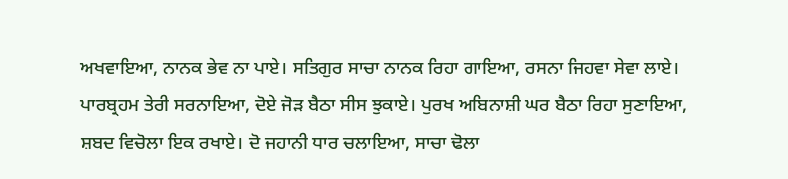ਅਖਵਾਇਆ, ਨਾਨਕ ਭੇਵ ਨਾ ਪਾਏ। ਸਤਿਗੁਰ ਸਾਚਾ ਨਾਨਕ ਰਿਹਾ ਗਾਇਆ, ਰਸਨਾ ਜਿਹਵਾ ਸੇਵਾ ਲਾਏ। ਪਾਰਬ੍ਰਹਮ ਤੇਰੀ ਸਰਨਾਇਆ, ਦੋਏ ਜੋੜ ਬੈਠਾ ਸੀਸ ਝੁਕਾਏ। ਪੁਰਖ ਅਬਿਨਾਸ਼ੀ ਘਰ ਬੈਠਾ ਰਿਹਾ ਸੁਣਾਇਆ, ਸ਼ਬਦ ਵਿਚੋਲਾ ਇਕ ਰਖਾਏ। ਦੋ ਜਹਾਨੀ ਧਾਰ ਚਲਾਇਆ, ਸਾਚਾ ਢੋਲਾ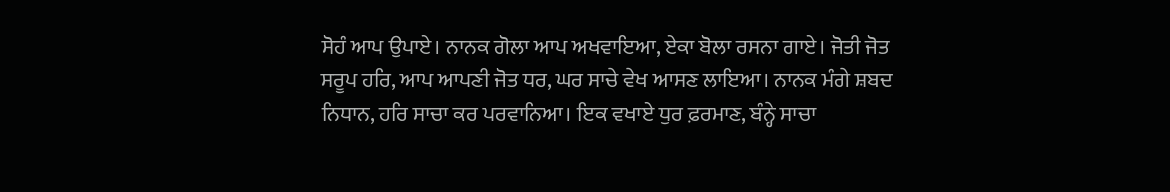ਸੋਹੰ ਆਪ ਉਪਾਏ। ਨਾਨਕ ਗੋਲਾ ਆਪ ਅਖਵਾਇਆ, ਏਕਾ ਬੋਲਾ ਰਸਨਾ ਗਾਏ। ਜੋਤੀ ਜੋਤ ਸਰੂਪ ਹਰਿ, ਆਪ ਆਪਣੀ ਜੋਤ ਧਰ, ਘਰ ਸਾਚੇ ਵੇਖ ਆਸਣ ਲਾਇਆ। ਨਾਨਕ ਮੰਗੇ ਸ਼ਬਦ ਨਿਧਾਨ, ਹਰਿ ਸਾਚਾ ਕਰ ਪਰਵਾਨਿਆ। ਇਕ ਵਖਾਏ ਧੁਰ ਫ਼ਰਮਾਣ, ਬੰਨ੍ਹੇ ਸਾਚਾ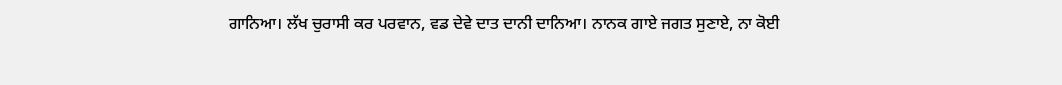ਗਾਨਿਆ। ਲੱਖ ਚੁਰਾਸੀ ਕਰ ਪਰਵਾਨ, ਵਡ ਦੇਵੇ ਦਾਤ ਦਾਨੀ ਦਾਨਿਆ। ਨਾਨਕ ਗਾਏ ਜਗਤ ਸੁਣਾਏ, ਨਾ ਕੋਈ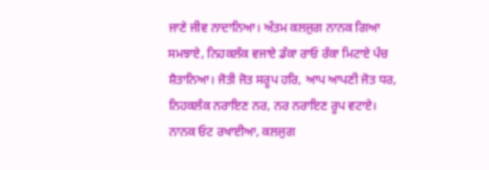ਜਾਣੇ ਜੀਵ ਨਾਦਾਨਿਆ। ਅੰਤਮ ਕਲਜੁਗ ਨਾਨਕ ਗਿਆ ਸਮਝਾਏ, ਨਿਹਕਲੰਕ ਵਜਾਏ ਡੰਕਾ ਰਾਓ ਰੰਕਾ ਮਿਟਾਏ ਪੰਚ ਸ਼ੈਤਾਨਿਆ। ਜੋਤੀ ਜੋਤ ਸਰੂਪ ਹਰਿ, ਆਪ ਆਪਣੀ ਜੋਤ ਧਰ, ਨਿਹਕਲੰਕ ਨਰਾਇਣ ਨਰ, ਨਰ ਨਰਾਇਣ ਰੂਪ ਵਟਾਏ। ਨਾਨਕ ਓਟ ਰਖਾਈਆ, ਕਲਜੁਗ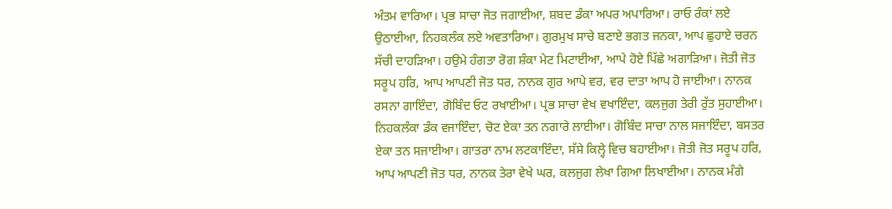ਅੰਤਮ ਵਾਰਿਆ। ਪ੍ਰਭ ਸਾਚਾ ਜੋਤ ਜਗਾਈਆ, ਸ਼ਬਦ ਡੰਕਾ ਅਪਰ ਅਪਾਰਿਆ। ਰਾਓ ਰੰਕਾਂ ਲਏ ਉਠਾਈਆ, ਨਿਹਕਲੰਕ ਲਏ ਅਵਤਾਰਿਆ। ਗੁਰਮੁਖ ਸਾਚੇ ਬਣਾਏ ਭਗਤ ਜਨਕਾ, ਆਪ ਛੁਹਾਏ ਚਰਨ ਸੱਚੀ ਦਾਹੜਿਆ। ਹਉਮੇ ਹੰਗਤਾ ਰੋਗ ਸ਼ੰਕਾ ਮੇਟ ਮਿਟਾਈਆ, ਆਪੇ ਹੋਏ ਪਿੱਛੇ ਅਗਾੜਿਆ। ਜੋਤੀ ਜੋਤ ਸਰੂਪ ਹਰਿ, ਆਪ ਆਪਣੀ ਜੋਤ ਧਰ, ਨਾਨਕ ਗੁਰ ਆਪੇ ਵਰ, ਵਰ ਦਾਤਾ ਆਪ ਹੋ ਜਾਈਆ। ਨਾਨਕ ਰਸਨਾ ਗਾਇੰਦਾ, ਗੋਬਿੰਦ ਓਟ ਰਖਾਈਆ। ਪ੍ਰਭ ਸਾਚਾ ਵੇਖ ਵਖਾਇੰਦਾ, ਕਲਜੁਗ ਤੇਰੀ ਰੁੱਤ ਸੁਹਾਈਆ। ਨਿਹਕਲੰਕਾ ਡੰਕ ਵਜਾਇੰਦਾ, ਚੋਟ ਏਕਾ ਤਨ ਨਗਾਰੇ ਲਾਈਆ। ਗੋਬਿੰਦ ਸਾਚਾ ਨਾਲ ਸਜਾਇੰਦਾ, ਬਸਤਰ ਏਕਾ ਤਨ ਸਜਾਈਆ। ਗਾਤਰਾ ਨਾਮ ਲਟਕਾਇੰਦਾ, ਸੱਸੇ ਕਿਲ੍ਹੇ ਵਿਚ ਬਹਾਈਆ। ਜੋਤੀ ਜੋਤ ਸਰੂਪ ਹਰਿ, ਆਪ ਆਪਣੀ ਜੋਤ ਧਰ, ਨਾਨਕ ਤੇਰਾ ਵੇਖੇ ਘਰ, ਕਲਜੁਗ ਲੇਖਾ ਗਿਆ ਲਿਖਾਈਆ। ਨਾਨਕ ਮੰਗੇ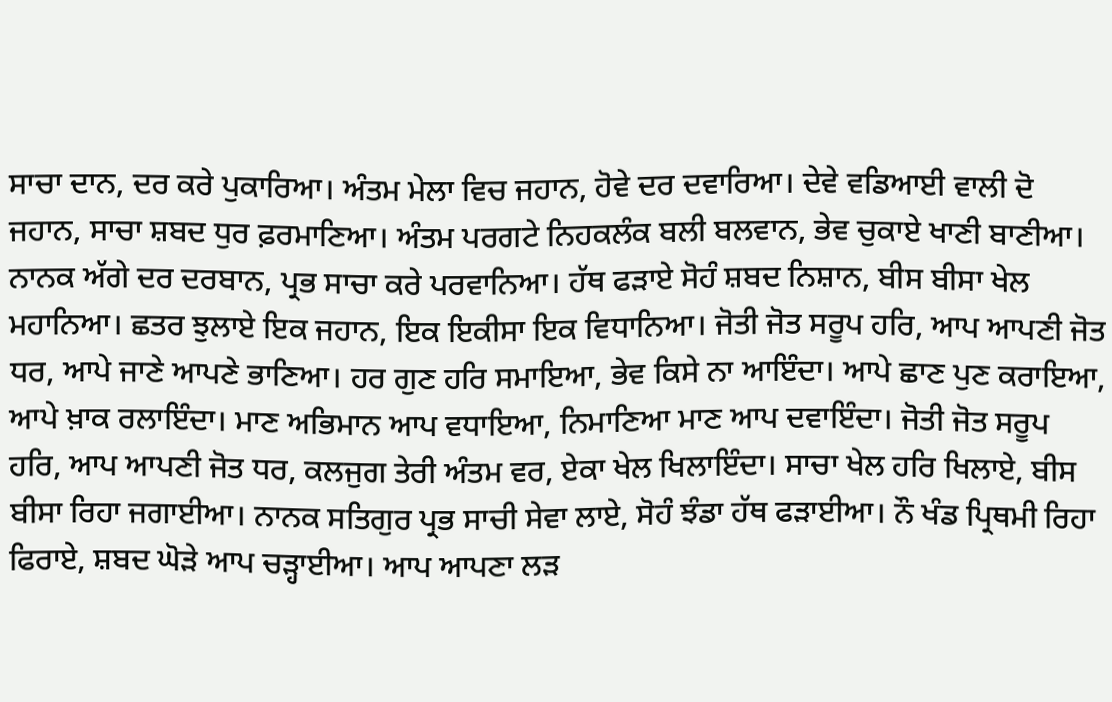ਸਾਚਾ ਦਾਨ, ਦਰ ਕਰੇ ਪੁਕਾਰਿਆ। ਅੰਤਮ ਮੇਲਾ ਵਿਚ ਜਹਾਨ, ਹੋਵੇ ਦਰ ਦਵਾਰਿਆ। ਦੇਵੇ ਵਡਿਆਈ ਵਾਲੀ ਦੋ ਜਹਾਨ, ਸਾਚਾ ਸ਼ਬਦ ਧੁਰ ਫ਼ਰਮਾਣਿਆ। ਅੰਤਮ ਪਰਗਟੇ ਨਿਹਕਲੰਕ ਬਲੀ ਬਲਵਾਨ, ਭੇਵ ਚੁਕਾਏ ਖਾਣੀ ਬਾਣੀਆ। ਨਾਨਕ ਅੱਗੇ ਦਰ ਦਰਬਾਨ, ਪ੍ਰਭ ਸਾਚਾ ਕਰੇ ਪਰਵਾਨਿਆ। ਹੱਥ ਫੜਾਏ ਸੋਹੰ ਸ਼ਬਦ ਨਿਸ਼ਾਨ, ਬੀਸ ਬੀਸਾ ਖੇਲ ਮਹਾਨਿਆ। ਛਤਰ ਝੁਲਾਏ ਇਕ ਜਹਾਨ, ਇਕ ਇਕੀਸਾ ਇਕ ਵਿਧਾਨਿਆ। ਜੋਤੀ ਜੋਤ ਸਰੂਪ ਹਰਿ, ਆਪ ਆਪਣੀ ਜੋਤ ਧਰ, ਆਪੇ ਜਾਣੇ ਆਪਣੇ ਭਾਣਿਆ। ਹਰ ਗੁਣ ਹਰਿ ਸਮਾਇਆ, ਭੇਵ ਕਿਸੇ ਨਾ ਆਇੰਦਾ। ਆਪੇ ਛਾਣ ਪੁਣ ਕਰਾਇਆ, ਆਪੇ ਖ਼ਾਕ ਰਲਾਇੰਦਾ। ਮਾਣ ਅਭਿਮਾਨ ਆਪ ਵਧਾਇਆ, ਨਿਮਾਣਿਆ ਮਾਣ ਆਪ ਦਵਾਇੰਦਾ। ਜੋਤੀ ਜੋਤ ਸਰੂਪ ਹਰਿ, ਆਪ ਆਪਣੀ ਜੋਤ ਧਰ, ਕਲਜੁਗ ਤੇਰੀ ਅੰਤਮ ਵਰ, ਏਕਾ ਖੇਲ ਖਿਲਾਇੰਦਾ। ਸਾਚਾ ਖੇਲ ਹਰਿ ਖਿਲਾਏ, ਬੀਸ ਬੀਸਾ ਰਿਹਾ ਜਗਾਈਆ। ਨਾਨਕ ਸਤਿਗੁਰ ਪ੍ਰਭ ਸਾਚੀ ਸੇਵਾ ਲਾਏ, ਸੋਹੰ ਝੰਡਾ ਹੱਥ ਫੜਾਈਆ। ਨੌ ਖੰਡ ਪ੍ਰਿਥਮੀ ਰਿਹਾ ਫਿਰਾਏ, ਸ਼ਬਦ ਘੋੜੇ ਆਪ ਚੜ੍ਹਾਈਆ। ਆਪ ਆਪਣਾ ਲੜ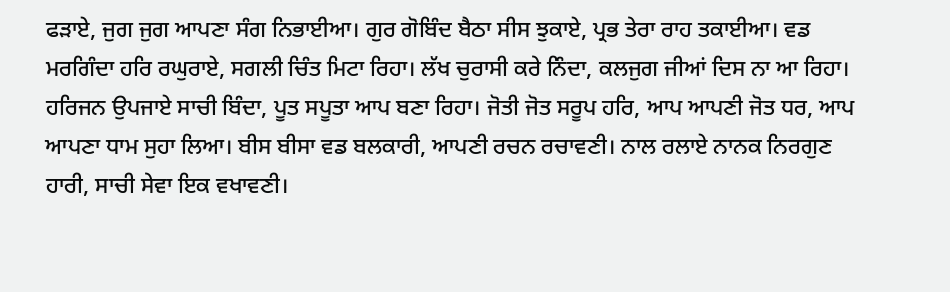ਫੜਾਏ, ਜੁਗ ਜੁਗ ਆਪਣਾ ਸੰਗ ਨਿਭਾਈਆ। ਗੁਰ ਗੋਬਿੰਦ ਬੈਠਾ ਸੀਸ ਝੁਕਾਏ, ਪ੍ਰਭ ਤੇਰਾ ਰਾਹ ਤਕਾਈਆ। ਵਡ ਮਰਗਿੰਦਾ ਹਰਿ ਰਘੁਰਾਏ, ਸਗਲੀ ਚਿੰਤ ਮਿਟਾ ਰਿਹਾ। ਲੱਖ ਚੁਰਾਸੀ ਕਰੇ ਨਿੰਦਾ, ਕਲਜੁਗ ਜੀਆਂ ਦਿਸ ਨਾ ਆ ਰਿਹਾ। ਹਰਿਜਨ ਉਪਜਾਏ ਸਾਚੀ ਬਿੰਦਾ, ਪੂਤ ਸਪੂਤਾ ਆਪ ਬਣਾ ਰਿਹਾ। ਜੋਤੀ ਜੋਤ ਸਰੂਪ ਹਰਿ, ਆਪ ਆਪਣੀ ਜੋਤ ਧਰ, ਆਪ ਆਪਣਾ ਧਾਮ ਸੁਹਾ ਲਿਆ। ਬੀਸ ਬੀਸਾ ਵਡ ਬਲਕਾਰੀ, ਆਪਣੀ ਰਚਨ ਰਚਾਵਣੀ। ਨਾਲ ਰਲਾਏ ਨਾਨਕ ਨਿਰਗੁਣ ਹਾਰੀ, ਸਾਚੀ ਸੇਵਾ ਇਕ ਵਖਾਵਣੀ।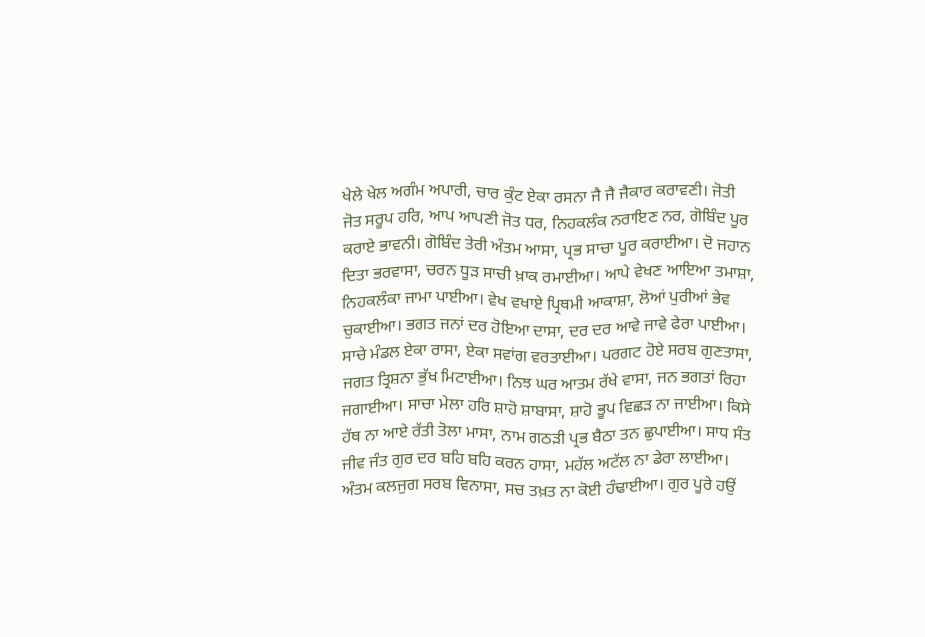ਖੇਲੇ ਖੇਲ ਅਗੰਮ ਅਪਾਰੀ, ਚਾਰ ਕੁੰਟ ਏਕਾ ਰਸਨਾ ਜੈ ਜੈ ਜੈਕਾਰ ਕਰਾਵਣੀ। ਜੋਤੀ ਜੋਤ ਸਰੂਪ ਹਰਿ, ਆਪ ਆਪਣੀ ਜੋਤ ਧਰ, ਨਿਹਕਲੰਕ ਨਰਾਇਣ ਨਰ, ਗੋਬਿੰਦ ਪੂਰ ਕਰਾਏ ਭਾਵਨੀ। ਗੋਬਿੰਦ ਤੇਰੀ ਅੰਤਮ ਆਸਾ, ਪ੍ਰਭ ਸਾਚਾ ਪੂਰ ਕਰਾਈਆ। ਦੋ ਜਹਾਨ ਦਿਤਾ ਭਰਵਾਸਾ, ਚਰਨ ਧੂੜ ਸਾਚੀ ਖ਼ਾਕ ਰਮਾਈਆ। ਆਪੇ ਵੇਖਣ ਆਇਆ ਤਮਾਸ਼ਾ, ਨਿਹਕਲੰਕਾ ਜਾਮਾ ਪਾਈਆ। ਵੇਖ ਵਖਾਏ ਪ੍ਰਿਥਮੀ ਆਕਾਸ਼ਾ, ਲੋਆਂ ਪੁਰੀਆਂ ਭੇਵ ਚੁਕਾਈਆ। ਭਗਤ ਜਨਾਂ ਦਰ ਹੋਇਆ ਦਾਸਾ, ਦਰ ਦਰ ਆਵੇ ਜਾਵੇ ਫੇਰਾ ਪਾਈਆ। ਸਾਚੇ ਮੰਡਲ ਏਕਾ ਰਾਸਾ, ਏਕਾ ਸਵਾਂਗ ਵਰਤਾਈਆ। ਪਰਗਟ ਹੋਏ ਸਰਬ ਗੁਣਤਾਸਾ, ਜਗਤ ਤ੍ਰਿਸ਼ਨਾ ਭੁੱਖ ਮਿਟਾਈਆ। ਨਿਝ ਘਰ ਆਤਮ ਰੱਖੇ ਵਾਸਾ, ਜਨ ਭਗਤਾਂ ਰਿਹਾ ਜਗਾਈਆ। ਸਾਚਾ ਮੇਲਾ ਹਰਿ ਸ਼ਾਹੋ ਸ਼ਾਬਾਸਾ, ਸ਼ਾਹੋ ਭੂਪ ਵਿਛੜ ਨਾ ਜਾਈਆ। ਕਿਸੇ ਹੱਥ ਨਾ ਆਏ ਰੱਤੀ ਤੋਲਾ ਮਾਸਾ, ਨਾਮ ਗਠੜੀ ਪ੍ਰਭ ਬੈਠਾ ਤਨ ਛੁਪਾਈਆ। ਸਾਧ ਸੰਤ ਜੀਵ ਜੰਤ ਗੁਰ ਦਰ ਬਹਿ ਬਹਿ ਕਰਨ ਹਾਸਾ, ਮਹੱਲ ਅਟੱਲ ਨਾ ਡੇਰਾ ਲਾਈਆ। ਅੰਤਮ ਕਲਜੁਗ ਸਰਬ ਵਿਨਾਸਾ, ਸਚ ਤਖ਼ਤ ਨਾ ਕੋਈ ਹੰਢਾਈਆ। ਗੁਰ ਪੂਰੇ ਹਉਂ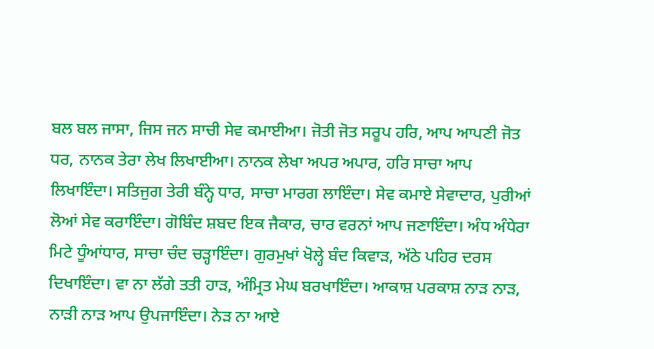ਬਲ ਬਲ ਜਾਸਾ, ਜਿਸ ਜਨ ਸਾਚੀ ਸੇਵ ਕਮਾਈਆ। ਜੋਤੀ ਜੋਤ ਸਰੂਪ ਹਰਿ, ਆਪ ਆਪਣੀ ਜੋਤ ਧਰ, ਨਾਨਕ ਤੇਰਾ ਲੇਖ ਲਿਖਾਈਆ। ਨਾਨਕ ਲੇਖਾ ਅਪਰ ਅਪਾਰ, ਹਰਿ ਸਾਚਾ ਆਪ ਲਿਖਾਇੰਦਾ। ਸਤਿਜੁਗ ਤੇਰੀ ਬੰਨ੍ਹੇ ਧਾਰ, ਸਾਚਾ ਮਾਰਗ ਲਾਇੰਦਾ। ਸੇਵ ਕਮਾਏ ਸੇਵਾਦਾਰ, ਪੁਰੀਆਂ ਲੋਆਂ ਸੇਵ ਕਰਾਇੰਦਾ। ਗੋਬਿੰਦ ਸ਼ਬਦ ਇਕ ਜੈਕਾਰ, ਚਾਰ ਵਰਨਾਂ ਆਪ ਜਣਾਇੰਦਾ। ਅੰਧ ਅੰਧੇਰਾ ਮਿਟੇ ਧੂੰਆਂਧਾਰ, ਸਾਚਾ ਚੰਦ ਚੜ੍ਹਾਇੰਦਾ। ਗੁਰਮੁਖਾਂ ਖੋਲ੍ਹੇ ਬੰਦ ਕਿਵਾੜ, ਅੱਠੇ ਪਹਿਰ ਦਰਸ ਦਿਖਾਇੰਦਾ। ਵਾ ਨਾ ਲੱਗੇ ਤਤੀ ਹਾੜ, ਅੰਮ੍ਰਿਤ ਮੇਘ ਬਰਖਾਇੰਦਾ। ਆਕਾਸ਼ ਪਰਕਾਸ਼ ਨਾੜ ਨਾੜ, ਨਾੜੀ ਨਾੜ ਆਪ ਉਪਜਾਇੰਦਾ। ਨੇੜ ਨਾ ਆਏ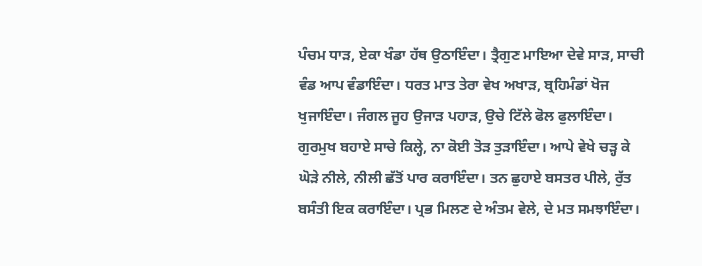ਪੰਚਮ ਧਾੜ, ਏਕਾ ਖੰਡਾ ਹੱਥ ਉਠਾਇੰਦਾ। ਤ੍ਰੈਗੁਣ ਮਾਇਆ ਦੇਵੇ ਸਾੜ, ਸਾਚੀ ਵੰਡ ਆਪ ਵੰਡਾਇੰਦਾ। ਧਰਤ ਮਾਤ ਤੇਰਾ ਵੇਖ ਅਖਾੜ, ਬ੍ਰਹਿਮੰਡਾਂ ਖੋਜ ਖੁਜਾਇੰਦਾ। ਜੰਗਲ ਜੂਹ ਉਜਾੜ ਪਹਾੜ, ਉਚੇ ਟਿੱਲੇ ਫੋਲ ਫੁਲਾਇੰਦਾ। ਗੁਰਮੁਖ ਬਹਾਏ ਸਾਚੇ ਕਿਲ੍ਹੇ, ਨਾ ਕੋਈ ਤੋੜ ਤੁੜਾਇੰਦਾ। ਆਪੇ ਵੇਖੇ ਚੜ੍ਹ ਕੇ ਘੋੜੇ ਨੀਲੇ, ਨੀਲੀ ਛੱਤੋਂ ਪਾਰ ਕਰਾਇੰਦਾ। ਤਨ ਛੁਹਾਏ ਬਸਤਰ ਪੀਲੇ, ਰੁੱਤ ਬਸੰਤੀ ਇਕ ਕਰਾਇੰਦਾ। ਪ੍ਰਭ ਮਿਲਣ ਦੇ ਅੰਤਮ ਵੇਲੇ, ਦੇ ਮਤ ਸਮਝਾਇੰਦਾ।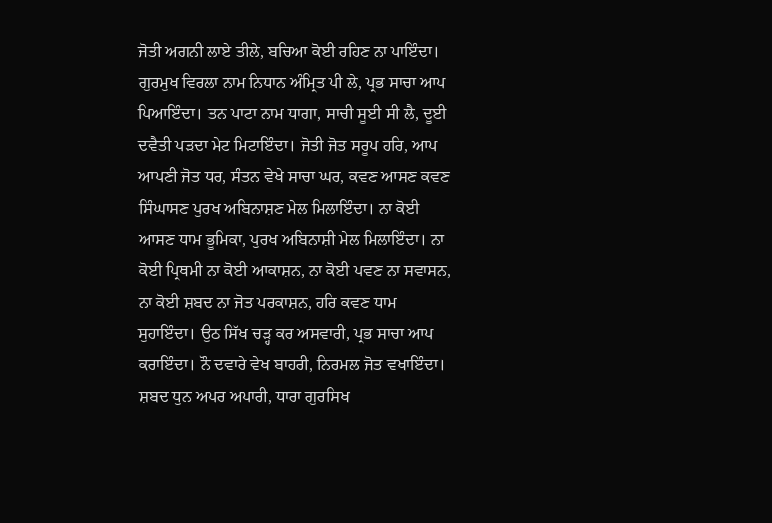ਜੋਤੀ ਅਗਨੀ ਲਾਏ ਤੀਲੇ, ਬਚਿਆ ਕੋਈ ਰਹਿਣ ਨਾ ਪਾਇੰਦਾ। ਗੁਰਮੁਖ ਵਿਰਲਾ ਨਾਮ ਨਿਧਾਨ ਅੰਮ੍ਰਿਤ ਪੀ ਲੇ, ਪ੍ਰਭ ਸਾਚਾ ਆਪ ਪਿਆਇੰਦਾ। ਤਨ ਪਾਟਾ ਨਾਮ ਧਾਗਾ, ਸਾਚੀ ਸੂਈ ਸੀ ਲੈ, ਦੂਈ ਦਵੈਤੀ ਪੜਦਾ ਮੇਟ ਮਿਟਾਇੰਦਾ। ਜੋਤੀ ਜੋਤ ਸਰੂਪ ਹਰਿ, ਆਪ ਆਪਣੀ ਜੋਤ ਧਰ, ਸੰਤਨ ਵੇਖੇ ਸਾਚਾ ਘਰ, ਕਵਣ ਆਸਣ ਕਵਣ ਸਿੰਘਾਸਣ ਪੁਰਖ ਅਬਿਨਾਸ਼ਣ ਮੇਲ ਮਿਲਾਇੰਦਾ। ਨਾ ਕੋਈ ਆਸਣ ਧਾਮ ਭੂਮਿਕਾ, ਪੁਰਖ ਅਬਿਨਾਸ਼ੀ ਮੇਲ ਮਿਲਾਇੰਦਾ। ਨਾ ਕੋਈ ਪ੍ਰਿਥਮੀ ਨਾ ਕੋਈ ਆਕਾਸ਼ਨ, ਨਾ ਕੋਈ ਪਵਣ ਨਾ ਸਵਾਸਨ, ਨਾ ਕੋਈ ਸ਼ਬਦ ਨਾ ਜੋਤ ਪਰਕਾਸ਼ਨ, ਹਰਿ ਕਵਣ ਧਾਮ ਸੁਹਾਇੰਦਾ। ਉਠ ਸਿੱਖ ਚੜ੍ਹ ਕਰ ਅਸਵਾਰੀ, ਪ੍ਰਭ ਸਾਚਾ ਆਪ ਕਰਾਇੰਦਾ। ਨੌ ਦਵਾਰੇ ਵੇਖ ਬਾਹਰੀ, ਨਿਰਮਲ ਜੋਤ ਵਖਾਇੰਦਾ। ਸ਼ਬਦ ਧੁਨ ਅਪਰ ਅਪਾਰੀ, ਧਾਰਾ ਗੁਰਸਿਖ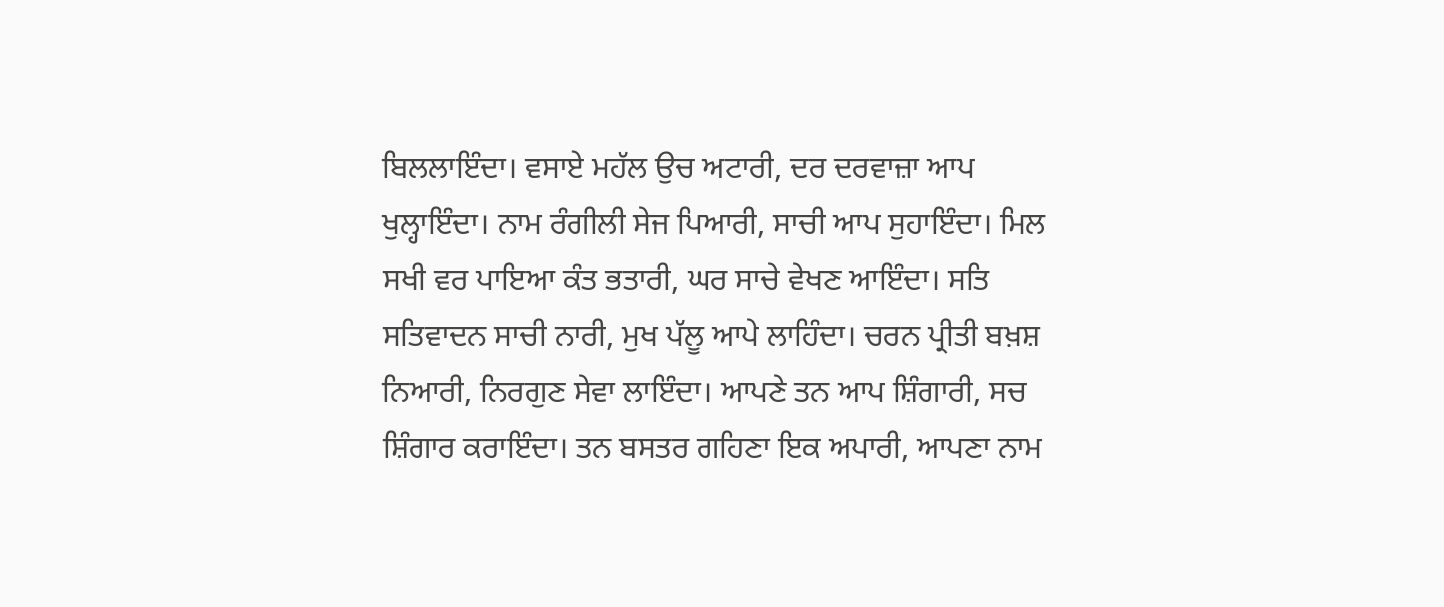ਬਿਲਲਾਇੰਦਾ। ਵਸਾਏ ਮਹੱਲ ਉਚ ਅਟਾਰੀ, ਦਰ ਦਰਵਾਜ਼ਾ ਆਪ ਖੁਲ੍ਹਾਇੰਦਾ। ਨਾਮ ਰੰਗੀਲੀ ਸੇਜ ਪਿਆਰੀ, ਸਾਚੀ ਆਪ ਸੁਹਾਇੰਦਾ। ਮਿਲ ਸਖੀ ਵਰ ਪਾਇਆ ਕੰਤ ਭਤਾਰੀ, ਘਰ ਸਾਚੇ ਵੇਖਣ ਆਇੰਦਾ। ਸਤਿ ਸਤਿਵਾਦਨ ਸਾਚੀ ਨਾਰੀ, ਮੁਖ ਪੱਲੂ ਆਪੇ ਲਾਹਿੰਦਾ। ਚਰਨ ਪ੍ਰੀਤੀ ਬਖ਼ਸ਼ ਨਿਆਰੀ, ਨਿਰਗੁਣ ਸੇਵਾ ਲਾਇੰਦਾ। ਆਪਣੇ ਤਨ ਆਪ ਸ਼ਿੰਗਾਰੀ, ਸਚ ਸ਼ਿੰਗਾਰ ਕਰਾਇੰਦਾ। ਤਨ ਬਸਤਰ ਗਹਿਣਾ ਇਕ ਅਪਾਰੀ, ਆਪਣਾ ਨਾਮ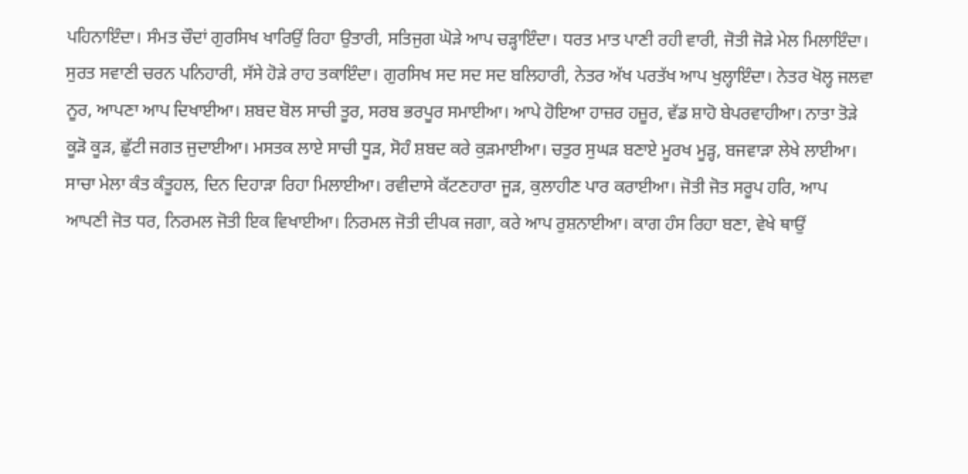ਪਹਿਨਾਇੰਦਾ। ਸੰਮਤ ਚੌਦਾਂ ਗੁਰਸਿਖ ਖਾਰਿਉਂ ਰਿਹਾ ਉਤਾਰੀ, ਸਤਿਜੁਗ ਘੋੜੇ ਆਪ ਚੜ੍ਹਾਇੰਦਾ। ਧਰਤ ਮਾਤ ਪਾਣੀ ਰਹੀ ਵਾਰੀ, ਜੋਤੀ ਜੋੜੇ ਮੇਲ ਮਿਲਾਇੰਦਾ। ਸੁਰਤ ਸਵਾਣੀ ਚਰਨ ਪਨਿਹਾਰੀ, ਸੱਸੇ ਹੋੜੇ ਰਾਹ ਤਕਾਇੰਦਾ। ਗੁਰਸਿਖ ਸਦ ਸਦ ਸਦ ਬਲਿਹਾਰੀ, ਨੇਤਰ ਅੱਖ ਪਰਤੱਖ ਆਪ ਖੁਲ੍ਹਾਇੰਦਾ। ਨੇਤਰ ਖੋਲ੍ਹ ਜਲਵਾ ਨੂਰ, ਆਪਣਾ ਆਪ ਦਿਖਾਈਆ। ਸ਼ਬਦ ਬੋਲ ਸਾਚੀ ਤੂਰ, ਸਰਬ ਭਰਪੂਰ ਸਮਾਈਆ। ਆਪੇ ਹੋਇਆ ਹਾਜ਼ਰ ਹਜ਼ੂਰ, ਵੱਡ ਸ਼ਾਹੋ ਬੇਪਰਵਾਹੀਆ। ਨਾਤਾ ਤੋੜੇ ਕੂੜੋ ਕੂੜ, ਛੁੱਟੀ ਜਗਤ ਜੁਦਾਈਆ। ਮਸਤਕ ਲਾਏ ਸਾਚੀ ਧੂੜ, ਸੋਹੰ ਸ਼ਬਦ ਕਰੇ ਕੁੜਮਾਈਆ। ਚਤੁਰ ਸੁਘੜ ਬਣਾਏ ਮੂਰਖ ਮੂੜ੍ਹ, ਬਜਵਾੜਾ ਲੇਖੇ ਲਾਈਆ। ਸਾਚਾ ਮੇਲਾ ਕੰਤ ਕੰਤੂਹਲ, ਦਿਨ ਦਿਹਾੜਾ ਰਿਹਾ ਮਿਲਾਈਆ। ਰਵੀਦਾਸੇ ਕੱਟਣਹਾਰਾ ਜੂੜ, ਕੁਲਾਹੀਣ ਪਾਰ ਕਰਾਈਆ। ਜੋਤੀ ਜੋਤ ਸਰੂਪ ਹਰਿ, ਆਪ ਆਪਣੀ ਜੋਤ ਧਰ, ਨਿਰਮਲ ਜੋਤੀ ਇਕ ਵਿਖਾਈਆ। ਨਿਰਮਲ ਜੋਤੀ ਦੀਪਕ ਜਗਾ, ਕਰੇ ਆਪ ਰੁਸ਼ਨਾਈਆ। ਕਾਗ ਹੰਸ ਰਿਹਾ ਬਣਾ, ਵੇਖੇ ਥਾਉਂ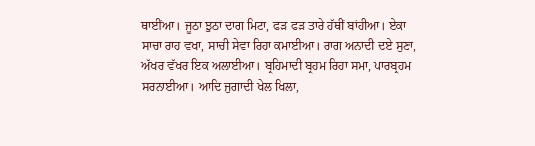ਥਾਈਂਆ। ਜੂਠਾ ਝੁਠਾ ਦਾਗ ਮਿਟਾ, ਫੜ ਫੜ ਤਾਰੇ ਹੱਥੀਂ ਬਾਂਹੀਆ। ਏਕਾ ਸਾਚਾ ਰਾਹ ਵਖਾ, ਸਾਚੀ ਸੇਵਾ ਰਿਹਾ ਕਮਾਈਆ। ਰਾਗ ਅਨਾਦੀ ਦਏ ਸੁਣਾ, ਅੱਖਰ ਵੱਖਰ ਇਕ ਅਲਾਈਆ। ਬ੍ਰਹਿਮਾਦੀ ਬ੍ਰਹਮ ਰਿਹਾ ਸਮਾ, ਪਾਰਬ੍ਰਹਮ ਸਰਨਾਈਆ। ਆਦਿ ਜੁਗਾਦੀ ਖੇਲ ਖਿਲਾ,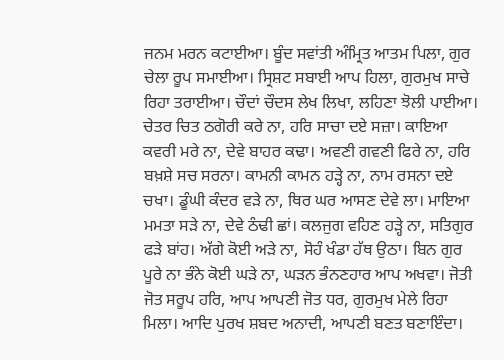ਜਨਮ ਮਰਨ ਕਟਾਈਆ। ਬੂੰਦ ਸਵਾਂਤੀ ਅੰਮ੍ਰਿਤ ਆਤਮ ਪਿਲਾ, ਗੁਰ ਚੇਲਾ ਰੂਪ ਸਮਾਈਆ। ਸ੍ਰਿਸ਼ਟ ਸਬਾਈ ਆਪ ਹਿਲਾ, ਗੁਰਮੁਖ ਸਾਚੇ ਰਿਹਾ ਤਰਾਈਆ। ਚੌਦਾਂ ਚੌਦਸ ਲੇਖ ਲਿਖਾ, ਲਹਿਣਾ ਝੋਲੀ ਪਾਈਆ। ਚੇਤਰ ਚਿਤ ਠਗੋਰੀ ਕਰੇ ਨਾ, ਹਰਿ ਸਾਚਾ ਦਏ ਸਜ਼ਾ। ਕਾਇਆ ਕਵਰੀ ਮਰੇ ਨਾ, ਦੇਵੇ ਬਾਹਰ ਕਢਾ। ਅਵਣੀ ਗਵਣੀ ਫਿਰੇ ਨਾ, ਹਰਿ ਬਖ਼ਸ਼ੇ ਸਚ ਸਰਨਾ। ਕਾਮਨੀ ਕਾਮਨ ਹੜ੍ਹੇ ਨਾ, ਨਾਮ ਰਸਨਾ ਦਏ ਚਖਾ। ਡੂੰਘੀ ਕੰਦਰ ਵੜੇ ਨਾ, ਥਿਰ ਘਰ ਆਸਣ ਦੇਵੇ ਲਾ। ਮਾਇਆ ਮਮਤਾ ਸੜੇ ਨਾ, ਦੇਵੇ ਠੰਢੀ ਛਾਂ। ਕਲਜੁਗ ਵਹਿਣ ਹੜ੍ਹੇ ਨਾ, ਸਤਿਗੁਰ ਫੜੇ ਬਾਂਹ। ਅੱਗੇ ਕੋਈ ਅੜੇ ਨਾ, ਸੋਹੰ ਖੰਡਾ ਹੱਥ ਉਠਾ। ਬਿਨ ਗੁਰ ਪੂਰੇ ਨਾ ਭੰਨੇ ਕੋਈ ਘੜੇ ਨਾ, ਘੜਨ ਭੰਨਣਹਾਰ ਆਪ ਅਖਵਾ। ਜੋਤੀ ਜੋਤ ਸਰੂਪ ਹਰਿ, ਆਪ ਆਪਣੀ ਜੋਤ ਧਰ, ਗੁਰਮੁਖ ਮੇਲੇ ਰਿਹਾ ਮਿਲਾ। ਆਦਿ ਪੁਰਖ ਸ਼ਬਦ ਅਨਾਦੀ, ਆਪਣੀ ਬਣਤ ਬਣਾਇੰਦਾ।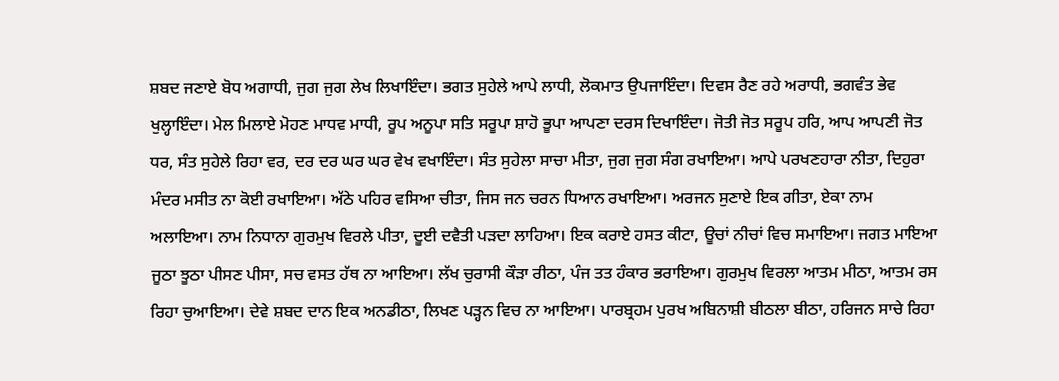ਸ਼ਬਦ ਜਣਾਏ ਬੋਧ ਅਗਾਧੀ, ਜੁਗ ਜੁਗ ਲੇਖ ਲਿਖਾਇੰਦਾ। ਭਗਤ ਸੁਹੇਲੇ ਆਪੇ ਲਾਧੀ, ਲੋਕਮਾਤ ਉਪਜਾਇੰਦਾ। ਦਿਵਸ ਰੈਣ ਰਹੇ ਅਰਾਧੀ, ਭਗਵੰਤ ਭੇਵ ਖੁਲ੍ਹਾਇੰਦਾ। ਮੇਲ ਮਿਲਾਏ ਮੋਹਣ ਮਾਧਵ ਮਾਧੀ, ਰੂਪ ਅਨੂਪਾ ਸਤਿ ਸਰੂਪਾ ਸ਼ਾਹੋ ਭੂਪਾ ਆਪਣਾ ਦਰਸ ਦਿਖਾਇੰਦਾ। ਜੋਤੀ ਜੋਤ ਸਰੂਪ ਹਰਿ, ਆਪ ਆਪਣੀ ਜੋਤ ਧਰ, ਸੰਤ ਸੁਹੇਲੇ ਰਿਹਾ ਵਰ, ਦਰ ਦਰ ਘਰ ਘਰ ਵੇਖ ਵਖਾਇੰਦਾ। ਸੰਤ ਸੁਹੇਲਾ ਸਾਚਾ ਮੀਤਾ, ਜੁਗ ਜੁਗ ਸੰਗ ਰਖਾਇਆ। ਆਪੇ ਪਰਖਣਹਾਰਾ ਨੀਤਾ, ਦਿਹੁਰਾ ਮੰਦਰ ਮਸੀਤ ਨਾ ਕੋਈ ਰਖਾਇਆ। ਅੱਠੇ ਪਹਿਰ ਵਸਿਆ ਚੀਤਾ, ਜਿਸ ਜਨ ਚਰਨ ਧਿਆਨ ਰਖਾਇਆ। ਅਰਜਨ ਸੁਣਾਏ ਇਕ ਗੀਤਾ, ਏਕਾ ਨਾਮ ਅਲਾਇਆ। ਨਾਮ ਨਿਧਾਨਾ ਗੁਰਮੁਖ ਵਿਰਲੇ ਪੀਤਾ, ਦੂਈ ਦਵੈਤੀ ਪੜਦਾ ਲਾਹਿਆ। ਇਕ ਕਰਾਏ ਹਸਤ ਕੀਟਾ, ਊਚਾਂ ਨੀਚਾਂ ਵਿਚ ਸਮਾਇਆ। ਜਗਤ ਮਾਇਆ ਜੂਠਾ ਝੂਠਾ ਪੀਸਣ ਪੀਸਾ, ਸਚ ਵਸਤ ਹੱਥ ਨਾ ਆਇਆ। ਲੱਖ ਚੁਰਾਸੀ ਕੌੜਾ ਰੀਠਾ, ਪੰਜ ਤਤ ਹੰਕਾਰ ਭਰਾਇਆ। ਗੁਰਮੁਖ ਵਿਰਲਾ ਆਤਮ ਮੀਠਾ, ਆਤਮ ਰਸ ਰਿਹਾ ਚੁਆਇਆ। ਦੇਵੇ ਸ਼ਬਦ ਦਾਨ ਇਕ ਅਨਡੀਠਾ, ਲਿਖਣ ਪੜ੍ਹਨ ਵਿਚ ਨਾ ਆਇਆ। ਪਾਰਬ੍ਰਹਮ ਪੁਰਖ ਅਬਿਨਾਸ਼ੀ ਬੀਠਲਾ ਬੀਠਾ, ਹਰਿਜਨ ਸਾਚੇ ਰਿਹਾ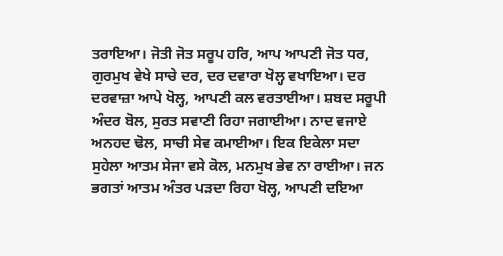ਤਰਾਇਆ। ਜੋਤੀ ਜੋਤ ਸਰੂਪ ਹਰਿ, ਆਪ ਆਪਣੀ ਜੋਤ ਧਰ, ਗੁਰਮੁਖ ਵੇਖੇ ਸਾਚੇ ਦਰ, ਦਰ ਦਵਾਰਾ ਖੋਲ੍ਹ ਵਖਾਇਆ। ਦਰ ਦਰਵਾਜ਼ਾ ਆਪੇ ਖੋਲ੍ਹ, ਆਪਣੀ ਕਲ ਵਰਤਾਈਆ। ਸ਼ਬਦ ਸਰੂਪੀ ਅੰਦਰ ਬੋਲ, ਸੁਰਤ ਸਵਾਣੀ ਰਿਹਾ ਜਗਾਈਆ। ਨਾਦ ਵਜਾਏ ਅਨਹਦ ਢੋਲ, ਸਾਚੀ ਸੇਵ ਕਮਾਈਆ। ਇਕ ਇਕੇਲਾ ਸਦਾ ਸੁਹੇਲਾ ਆਤਮ ਸੇਜਾ ਵਸੇ ਕੋਲ, ਮਨਮੁਖ ਭੇਵ ਨਾ ਰਾਈਆ। ਜਨ ਭਗਤਾਂ ਆਤਮ ਅੰਤਰ ਪੜਦਾ ਰਿਹਾ ਖੋਲ੍ਹ, ਆਪਣੀ ਦਇਆ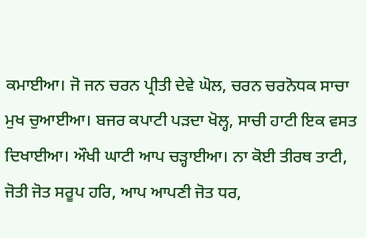ਕਮਾਈਆ। ਜੋ ਜਨ ਚਰਨ ਪ੍ਰੀਤੀ ਦੇਵੇ ਘੋਲ, ਚਰਨ ਚਰਨੋਧਕ ਸਾਚਾ ਮੁਖ ਚੁਆਈਆ। ਬਜਰ ਕਪਾਟੀ ਪੜਦਾ ਖੋਲ੍ਹ, ਸਾਚੀ ਹਾਟੀ ਇਕ ਵਸਤ ਦਿਖਾਈਆ। ਔਖੀ ਘਾਟੀ ਆਪ ਚੜ੍ਹਾਈਆ। ਨਾ ਕੋਈ ਤੀਰਥ ਤਾਟੀ, ਜੋਤੀ ਜੋਤ ਸਰੂਪ ਹਰਿ, ਆਪ ਆਪਣੀ ਜੋਤ ਧਰ,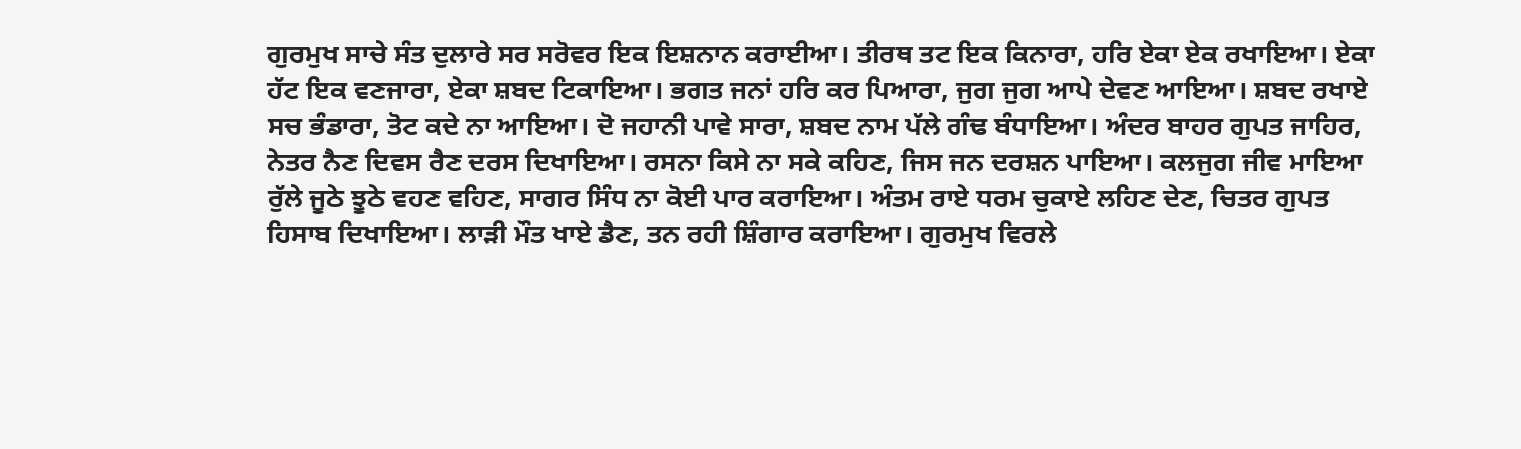ਗੁਰਮੁਖ ਸਾਚੇ ਸੰਤ ਦੁਲਾਰੇ ਸਰ ਸਰੋਵਰ ਇਕ ਇਸ਼ਨਾਨ ਕਰਾਈਆ। ਤੀਰਥ ਤਟ ਇਕ ਕਿਨਾਰਾ, ਹਰਿ ਏਕਾ ਏਕ ਰਖਾਇਆ। ਏਕਾ ਹੱਟ ਇਕ ਵਣਜਾਰਾ, ਏਕਾ ਸ਼ਬਦ ਟਿਕਾਇਆ। ਭਗਤ ਜਨਾਂ ਹਰਿ ਕਰ ਪਿਆਰਾ, ਜੁਗ ਜੁਗ ਆਪੇ ਦੇਵਣ ਆਇਆ। ਸ਼ਬਦ ਰਖਾਏ ਸਚ ਭੰਡਾਰਾ, ਤੋਟ ਕਦੇ ਨਾ ਆਇਆ। ਦੋ ਜਹਾਨੀ ਪਾਵੇ ਸਾਰਾ, ਸ਼ਬਦ ਨਾਮ ਪੱਲੇ ਗੰਢ ਬੰਧਾਇਆ। ਅੰਦਰ ਬਾਹਰ ਗੁਪਤ ਜਾਹਿਰ, ਨੇਤਰ ਨੈਣ ਦਿਵਸ ਰੈਣ ਦਰਸ ਦਿਖਾਇਆ। ਰਸਨਾ ਕਿਸੇ ਨਾ ਸਕੇ ਕਹਿਣ, ਜਿਸ ਜਨ ਦਰਸ਼ਨ ਪਾਇਆ। ਕਲਜੁਗ ਜੀਵ ਮਾਇਆ ਰੁੱਲੇ ਜੂਠੇ ਝੂਠੇ ਵਹਣ ਵਹਿਣ, ਸਾਗਰ ਸਿੰਧ ਨਾ ਕੋਈ ਪਾਰ ਕਰਾਇਆ। ਅੰਤਮ ਰਾਏ ਧਰਮ ਚੁਕਾਏ ਲਹਿਣ ਦੇਣ, ਚਿਤਰ ਗੁਪਤ ਹਿਸਾਬ ਦਿਖਾਇਆ। ਲਾੜੀ ਮੌਤ ਖਾਏ ਡੈਣ, ਤਨ ਰਹੀ ਸ਼ਿੰਗਾਰ ਕਰਾਇਆ। ਗੁਰਮੁਖ ਵਿਰਲੇ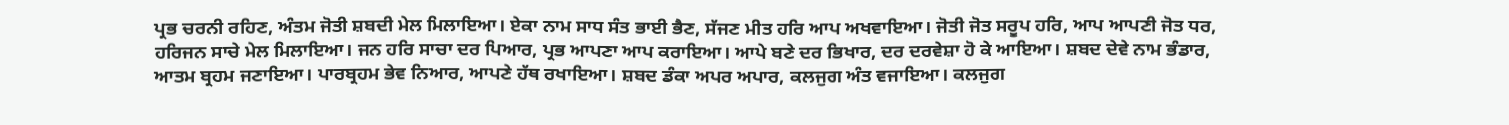ਪ੍ਰਭ ਚਰਨੀ ਰਹਿਣ, ਅੰਤਮ ਜੋਤੀ ਸ਼ਬਦੀ ਮੇਲ ਮਿਲਾਇਆ। ਏਕਾ ਨਾਮ ਸਾਧ ਸੰਤ ਭਾਈ ਭੈਣ, ਸੱਜਣ ਮੀਤ ਹਰਿ ਆਪ ਅਖਵਾਇਆ। ਜੋਤੀ ਜੋਤ ਸਰੂਪ ਹਰਿ, ਆਪ ਆਪਣੀ ਜੋਤ ਧਰ, ਹਰਿਜਨ ਸਾਚੇ ਮੇਲ ਮਿਲਾਇਆ। ਜਨ ਹਰਿ ਸਾਚਾ ਦਰ ਪਿਆਰ, ਪ੍ਰਭ ਆਪਣਾ ਆਪ ਕਰਾਇਆ। ਆਪੇ ਬਣੇ ਦਰ ਭਿਖਾਰ, ਦਰ ਦਰਵੇਸ਼ਾ ਹੋ ਕੇ ਆਇਆ। ਸ਼ਬਦ ਦੇਵੇ ਨਾਮ ਭੰਡਾਰ, ਆਤਮ ਬ੍ਰਹਮ ਜਣਾਇਆ। ਪਾਰਬ੍ਰਹਮ ਭੇਵ ਨਿਆਰ, ਆਪਣੇ ਹੱਥ ਰਖਾਇਆ। ਸ਼ਬਦ ਡੰਕਾ ਅਪਰ ਅਪਾਰ, ਕਲਜੁਗ ਅੰਤ ਵਜਾਇਆ। ਕਲਜੁਗ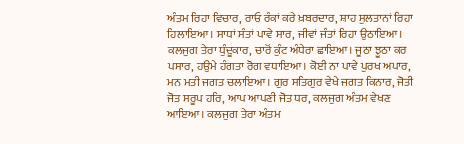ਅੰਤਮ ਰਿਹਾ ਵਿਚਾਰ, ਰਾਓ ਰੰਕਾਂ ਕਰੇ ਖ਼ਬਰਦਾਰ, ਸ਼ਾਹ ਸੁਲਤਾਨਾਂ ਰਿਹਾ ਹਿਲਾਇਆ। ਸਾਧਾਂ ਸੰਤਾਂ ਪਾਵੇ ਸਾਰ, ਜੀਵਾਂ ਜੰਤਾਂ ਰਿਹਾ ਉਠਾਇਆ। ਕਲਜੁਗ ਤੇਰਾ ਧੁੰਦੂਕਾਰ, ਚਾਰੋਂ ਕੁੰਟ ਅੰਧੇਰਾ ਛਾਇਆ। ਜੂਠਾ ਝੂਠਾ ਕਰ ਪਸਾਰ, ਹਉਮੇ ਹੰਗਤਾ ਰੋਗ ਵਧਾਇਆ। ਕੋਈ ਨਾ ਪਾਵੇ ਪੁਰਖ ਅਪਾਰ, ਮਨ ਮਤੀ ਜਗਤ ਚਲਾਇਆ। ਗੁਰ ਸਤਿਗੁਰ ਵੇਖੇ ਜਗਤ ਕਿਨਾਰ, ਜੋਤੀ ਜੋਤ ਸਰੂਪ ਹਰਿ, ਆਪ ਆਪਣੀ ਜੋਤ ਧਰ, ਕਲਜੁਗ ਅੰਤਮ ਵੇਖਣ ਆਇਆ। ਕਲਜੁਗ ਤੇਰਾ ਅੰਤਮ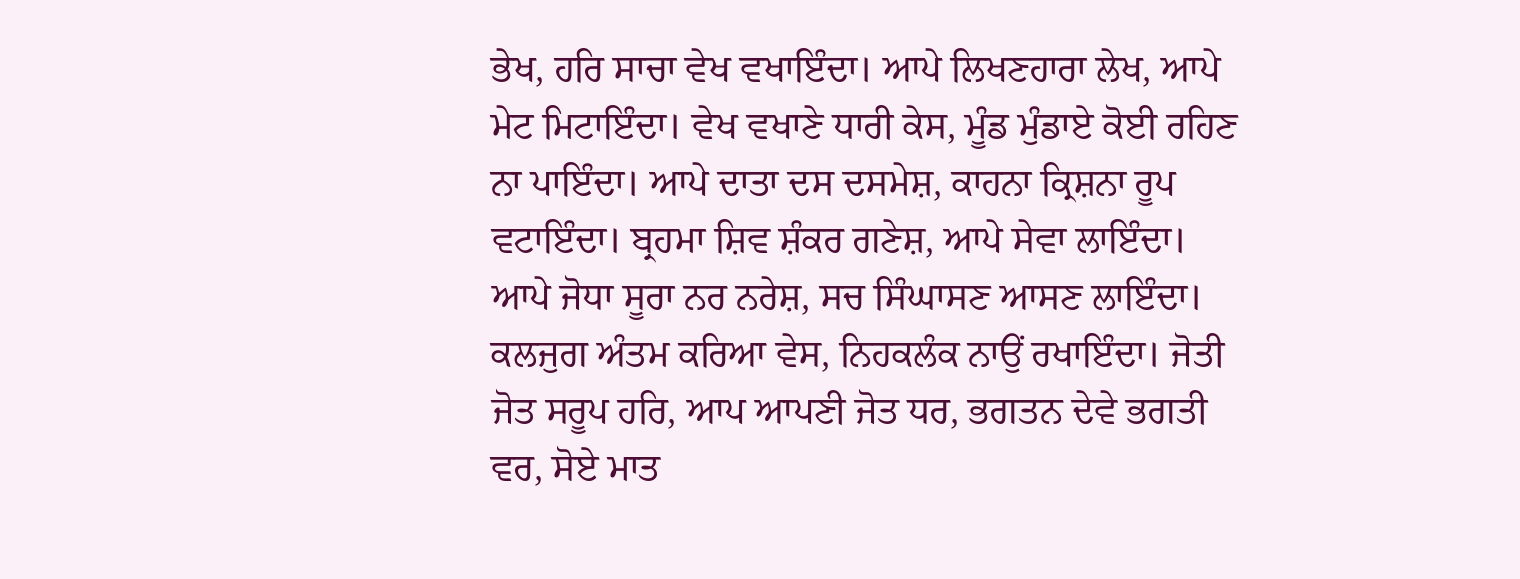ਭੇਖ, ਹਰਿ ਸਾਚਾ ਵੇਖ ਵਖਾਇੰਦਾ। ਆਪੇ ਲਿਖਣਹਾਰਾ ਲੇਖ, ਆਪੇ ਮੇਟ ਮਿਟਾਇੰਦਾ। ਵੇਖ ਵਖਾਣੇ ਧਾਰੀ ਕੇਸ, ਮੂੰਡ ਮੁੰਡਾਏ ਕੋਈ ਰਹਿਣ ਨਾ ਪਾਇੰਦਾ। ਆਪੇ ਦਾਤਾ ਦਸ ਦਸਮੇਸ਼, ਕਾਹਨਾ ਕ੍ਰਿਸ਼ਨਾ ਰੂਪ ਵਟਾਇੰਦਾ। ਬ੍ਰਹਮਾ ਸ਼ਿਵ ਸ਼ੰਕਰ ਗਣੇਸ਼, ਆਪੇ ਸੇਵਾ ਲਾਇੰਦਾ। ਆਪੇ ਜੋਧਾ ਸੂਰਾ ਨਰ ਨਰੇਸ਼, ਸਚ ਸਿੰਘਾਸਣ ਆਸਣ ਲਾਇੰਦਾ। ਕਲਜੁਗ ਅੰਤਮ ਕਰਿਆ ਵੇਸ, ਨਿਹਕਲੰਕ ਨਾਉਂ ਰਖਾਇੰਦਾ। ਜੋਤੀ ਜੋਤ ਸਰੂਪ ਹਰਿ, ਆਪ ਆਪਣੀ ਜੋਤ ਧਰ, ਭਗਤਨ ਦੇਵੇ ਭਗਤੀ ਵਰ, ਸੋਏ ਮਾਤ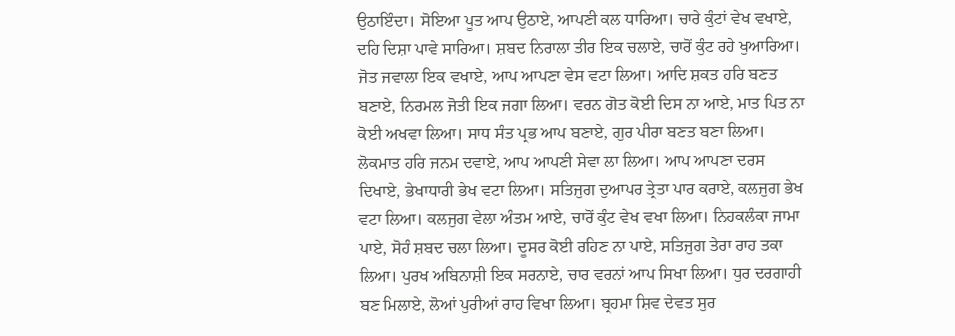ਉਠਾਇੰਦਾ। ਸੋਇਆ ਪੂਤ ਆਪ ਉਠਾਏ, ਆਪਣੀ ਕਲ ਧਾਰਿਆ। ਚਾਰੇ ਕੁੰਟਾਂ ਵੇਖ ਵਖਾਏ, ਦਹਿ ਦਿਸ਼ਾ ਪਾਵੇ ਸਾਰਿਆ। ਸ਼ਬਦ ਨਿਰਾਲਾ ਤੀਰ ਇਕ ਚਲਾਏ, ਚਾਰੋਂ ਕੁੰਟ ਰਹੇ ਖੁਆਰਿਆ। ਜੋਤ ਜਵਾਲਾ ਇਕ ਵਖਾਏ, ਆਪ ਆਪਣਾ ਵੇਸ ਵਟਾ ਲਿਆ। ਆਦਿ ਸ਼ਕਤ ਹਰਿ ਬਣਤ ਬਣਾਏ, ਨਿਰਮਲ ਜੋਤੀ ਇਕ ਜਗਾ ਲਿਆ। ਵਰਨ ਗੋਤ ਕੋਈ ਦਿਸ ਨਾ ਆਏ, ਮਾਤ ਪਿਤ ਨਾ ਕੋਈ ਅਖਵਾ ਲਿਆ। ਸਾਧ ਸੰਤ ਪ੍ਰਭ ਆਪ ਬਣਾਏ, ਗੁਰ ਪੀਰਾ ਬਣਤ ਬਣਾ ਲਿਆ। ਲੋਕਮਾਤ ਹਰਿ ਜਨਮ ਦਵਾਏ, ਆਪ ਆਪਣੀ ਸੇਵਾ ਲਾ ਲਿਆ। ਆਪ ਆਪਣਾ ਦਰਸ ਦਿਖਾਏ, ਭੇਖਾਧਾਰੀ ਭੇਖ ਵਟਾ ਲਿਆ। ਸਤਿਜੁਗ ਦੁਆਪਰ ਤ੍ਰੇਤਾ ਪਾਰ ਕਰਾਏ, ਕਲਜੁਗ ਭੇਖ ਵਟਾ ਲਿਆ। ਕਲਜੁਗ ਵੇਲਾ ਅੰਤਮ ਆਏ, ਚਾਰੋਂ ਕੁੰਟ ਵੇਖ ਵਖਾ ਲਿਆ। ਨਿਹਕਲੰਕਾ ਜਾਮਾ ਪਾਏ, ਸੋਹੰ ਸ਼ਬਦ ਚਲਾ ਲਿਆ। ਦੂਸਰ ਕੋਈ ਰਹਿਣ ਨਾ ਪਾਏ, ਸਤਿਜੁਗ ਤੇਰਾ ਰਾਹ ਤਕਾ ਲਿਆ। ਪੁਰਖ ਅਬਿਨਾਸ਼ੀ ਇਕ ਸਰਨਾਏ, ਚਾਰ ਵਰਨਾਂ ਆਪ ਸਿਖਾ ਲਿਆ। ਧੁਰ ਦਰਗਾਹੀ ਬਣ ਮਿਲਾਏ, ਲੋਆਂ ਪੁਰੀਆਂ ਰਾਹ ਵਿਖਾ ਲਿਆ। ਬ੍ਰਹਮਾ ਸ਼ਿਵ ਦੇਵਤ ਸੁਰ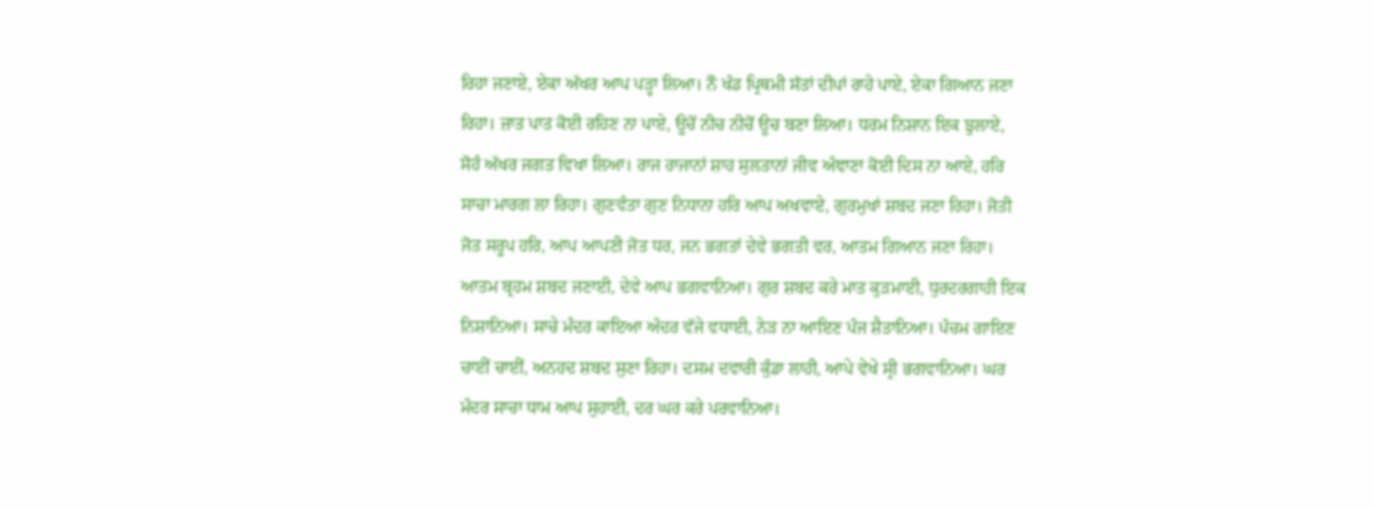ਰਿਹਾ ਜਣਾਏ, ਏਕਾ ਅੱਖਰ ਆਪ ਪੜ੍ਹਾ ਲਿਆ। ਨੌ ਖੰਡ ਪ੍ਰਿਥਮੀ ਸੱਤਾਂ ਦੀਪਾਂ ਰਾਹੇ ਪਾਏ, ਏਕਾ ਗਿਆਨ ਜਣਾ ਰਿਹਾ। ਜ਼ਾਤ ਪਾਤ ਕੋਈ ਰਹਿਣ ਨਾ ਪਾਏ, ਊਚੋਂ ਨੀਚ ਨੀਚੋਂ ਊਚ ਬਣਾ ਲਿਆ। ਧਰਮ ਨਿਸ਼ਾਨ ਇਕ ਝੁਲਾਏ, ਸੋਹੰ ਅੱਖਰ ਜਗਤ ਵਿਖਾ ਲਿਆ। ਰਾਜ ਰਾਜਾਨਾਂ ਸ਼ਾਹ ਸੁਲਤਾਨਾਂ ਜੀਵ ਅੰਞਾਣਾ ਕੋਈ ਦਿਸ ਨਾ ਆਏ, ਹਰਿ ਸਾਚਾ ਮਾਰਗ ਲਾ ਰਿਹਾ। ਗੁਣਵੰਤਾ ਗੁਣ ਨਿਧਾਨਾ ਹਰਿ ਆਪ ਅਖਵਾਏ, ਗੁਰਮੁਖਾਂ ਸ਼ਬਦ ਜਣਾ ਰਿਹਾ। ਜੋਤੀ ਜੋਤ ਸਰੂਪ ਹਰਿ, ਆਪ ਆਪਣੀ ਜੋਤ ਧਰ, ਜਨ ਭਗਤਾਂ ਦੇਵੇ ਭਗਤੀ ਵਰ, ਆਤਮ ਗਿਆਨ ਜਣਾ ਰਿਹਾ। ਆਤਮ ਬ੍ਰਹਮ ਸ਼ਬਦ ਜਣਾਈ, ਦੇਵੇ ਆਪ ਭਗਵਾਨਿਆ। ਗੁਰ ਸ਼ਬਦ ਕਰੇ ਮਾਤ ਕੁੜਮਾਈ, ਧੁਰਦਰਗਾਹੀ ਇਕ ਨਿਸ਼ਾਨਿਆ। ਸਾਚੇ ਮੰਦਰ ਕਾਇਆ ਅੰਦਰ ਵੱਜੇ ਵਧਾਈ, ਨੇੜ ਨਾ ਆਇਣ ਪੰਜ ਸ਼ੈਤਾਨਿਆ। ਪੰਚਮ ਗਾਇਣ ਚਾਈਂ ਚਾਈਂ, ਅਨਹਦ ਸ਼ਬਦ ਸੁਣਾ ਰਿਹਾ। ਦਸਮ ਦਵਾਰੀ ਕੁੰਡਾ ਲਾਹੀ, ਆਪੇ ਵੇਖੇ ਸ੍ਰੀ ਭਗਵਾਨਿਆ। ਘਰ ਮੰਦਰ ਸਾਚਾ ਧਾਮ ਆਪ ਸੁਹਾਈ, ਦਰ ਘਰ ਕਰੇ ਪਰਵਾਨਿਆ।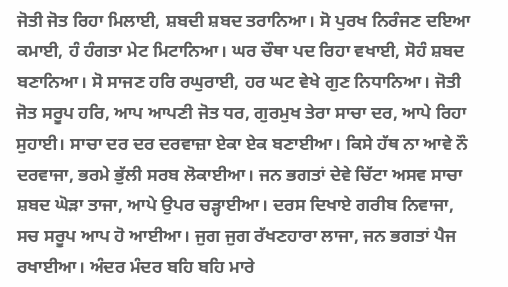ਜੋਤੀ ਜੋਤ ਰਿਹਾ ਮਿਲਾਈ, ਸ਼ਬਦੀ ਸ਼ਬਦ ਤਰਾਨਿਆ। ਸੋ ਪੁਰਖ ਨਿਰੰਜਣ ਦਇਆ ਕਮਾਈ, ਹੰ ਹੰਗਤਾ ਮੇਟ ਮਿਟਾਨਿਆ। ਘਰ ਚੌਥਾ ਪਦ ਰਿਹਾ ਵਖਾਈ, ਸੋਹੰ ਸ਼ਬਦ ਬਣਾਨਿਆ। ਸੋ ਸਾਜਣ ਹਰਿ ਰਘੁਰਾਈ, ਹਰ ਘਟ ਵੇਖੇ ਗੁਣ ਨਿਧਾਨਿਆ। ਜੋਤੀ ਜੋਤ ਸਰੂਪ ਹਰਿ, ਆਪ ਆਪਣੀ ਜੋਤ ਧਰ, ਗੁਰਮੁਖ ਤੇਰਾ ਸਾਚਾ ਦਰ, ਆਪੇ ਰਿਹਾ ਸੁਹਾਈ। ਸਾਚਾ ਦਰ ਦਰ ਦਰਵਾਜ਼ਾ ਏਕਾ ਏਕ ਬਣਾਈਆ। ਕਿਸੇ ਹੱਥ ਨਾ ਆਵੇ ਨੌ ਦਰਵਾਜਾ, ਭਰਮੇ ਭੁੱਲੀ ਸਰਬ ਲੋਕਾਈਆ। ਜਨ ਭਗਤਾਂ ਦੇਵੇ ਚਿੱਟਾ ਅਸਵ ਸਾਚਾ ਸ਼ਬਦ ਘੋੜਾ ਤਾਜਾ, ਆਪੇ ਉਪਰ ਚੜ੍ਹਾਈਆ। ਦਰਸ ਦਿਖਾਏ ਗਰੀਬ ਨਿਵਾਜਾ, ਸਚ ਸਰੂਪ ਆਪ ਹੋ ਆਈਆ। ਜੁਗ ਜੁਗ ਰੱਖਣਹਾਰਾ ਲਾਜਾ, ਜਨ ਭਗਤਾਂ ਪੈਜ ਰਖਾਈਆ। ਅੰਦਰ ਮੰਦਰ ਬਹਿ ਬਹਿ ਮਾਰੇ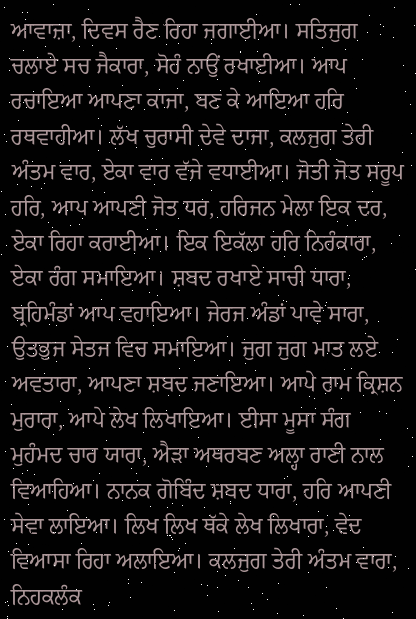ਆਵਾਜ਼ਾ, ਦਿਵਸ ਰੈਣ ਰਿਹਾ ਜਗਾਈਆ। ਸਤਿਜੁਗ ਚਲਾਏ ਸਚ ਜੈਕਾਰਾ, ਸੋਹੰ ਨਾਉਂ ਰਖਾਈਆ। ਆਪ ਰਚਾਇਆ ਆਪਣਾ ਕਾਜਾ, ਬਣ ਕੇ ਆਇਆ ਹਰਿ ਰਥਵਾਹੀਆ। ਲੱਖ ਚੁਰਾਸੀ ਦੇਵੇ ਦਾਜਾ, ਕਲਜੁਗ ਤੇਰੀ ਅੰਤਮ ਵਾਰ, ਏਕਾ ਵਾਰ ਵੱਜੇ ਵਧਾਈਆ। ਜੋਤੀ ਜੋਤ ਸਰੂਪ ਹਰਿ, ਆਪ ਆਪਣੀ ਜੋਤ ਧਰ, ਹਰਿਜਨ ਮੇਲਾ ਇਕ ਦਰ, ਏਕਾ ਰਿਹਾ ਕਰਾਈਆ। ਇਕ ਇਕੱਲਾ ਹਰਿ ਨਿਰੰਕਾਰਾ, ਏਕਾ ਰੰਗ ਸਮਾਇਆ। ਸ਼ਬਦ ਰਖਾਏ ਸਾਚੀ ਧਾਰਾ, ਬ੍ਰਹਿਮੰਡਾਂ ਆਪ ਵਹਾਇਆ। ਜੇਰਜ ਅੰਡਾਂ ਪਾਵੇ ਸਾਰਾ, ਉਤਭੁਜ ਸੇਤਜ ਵਿਚ ਸਮਾਇਆ। ਜੁਗ ਜੁਗ ਮਾਤ ਲਏ ਅਵਤਾਰਾ, ਆਪਣਾ ਸ਼ਬਦ ਜਣਾਇਆ। ਆਪੇ ਰਾਮ ਕ੍ਰਿਸ਼ਨ ਮੁਰਾਰਾ, ਆਪੇ ਲੇਖ ਲਿਖਾਇਆ। ਈਸਾ ਮੂਸਾ ਸੰਗ ਮੁਹੰਮਦ ਚਾਰ ਯਾਰਾ, ਐੜਾ ਅਥਰਬਣ ਅਲ੍ਹਾ ਰਾਣੀ ਨਾਲ ਵਿਆਹਿਆ। ਨਾਨਕ ਗੋਬਿੰਦ ਸ਼ਬਦ ਧਾਰਾ, ਹਰਿ ਆਪਣੀ ਸੇਵਾ ਲਾਇਆ। ਲਿਖ ਲਿਖ ਥੱਕੇ ਲੇਖ ਲਿਖਾਰਾ, ਵੇਦ ਵਿਆਸਾ ਰਿਹਾ ਅਲਾਇਆ। ਕਲਜੁਗ ਤੇਰੀ ਅੰਤਮ ਵਾਰਾ, ਨਿਹਕਲੰਕ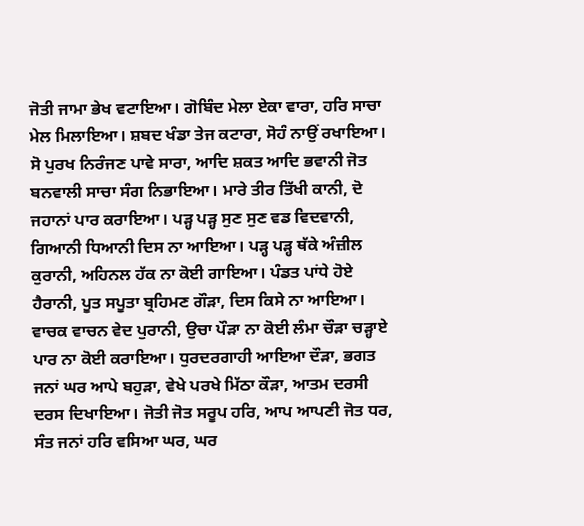ਜੋਤੀ ਜਾਮਾ ਭੇਖ ਵਟਾਇਆ। ਗੋਬਿੰਦ ਮੇਲਾ ਏਕਾ ਵਾਰਾ, ਹਰਿ ਸਾਚਾ ਮੇਲ ਮਿਲਾਇਆ। ਸ਼ਬਦ ਖੰਡਾ ਤੇਜ ਕਟਾਰਾ, ਸੋਹੰ ਨਾਉਂ ਰਖਾਇਆ। ਸੋ ਪੁਰਖ ਨਿਰੰਜਣ ਪਾਵੇ ਸਾਰਾ, ਆਦਿ ਸ਼ਕਤ ਆਦਿ ਭਵਾਨੀ ਜੋਤ ਬਨਵਾਲੀ ਸਾਚਾ ਸੰਗ ਨਿਭਾਇਆ। ਮਾਰੇ ਤੀਰ ਤਿੱਖੀ ਕਾਨੀ, ਦੋ ਜਹਾਨਾਂ ਪਾਰ ਕਰਾਇਆ। ਪੜ੍ਹ ਪੜ੍ਹ ਸੁਣ ਸੁਣ ਵਡ ਵਿਦਵਾਨੀ, ਗਿਆਨੀ ਧਿਆਨੀ ਦਿਸ ਨਾ ਆਇਆ। ਪੜ੍ਹ ਪੜ੍ਹ ਥੱਕੇ ਅੰਜ਼ੀਲ ਕੁਰਾਨੀ, ਅਹਿਨਲ ਹੱਕ ਨਾ ਕੋਈ ਗਾਇਆ। ਪੰਡਤ ਪਾਂਧੇ ਹੋਏ ਹੈਰਾਨੀ, ਪੂਤ ਸਪੂਤਾ ਬ੍ਰਹਿਮਣ ਗੌੜਾ, ਦਿਸ ਕਿਸੇ ਨਾ ਆਇਆ। ਵਾਚਕ ਵਾਚਨ ਵੇਦ ਪੁਰਾਨੀ, ਉਚਾ ਪੌੜਾ ਨਾ ਕੋਈ ਲੰਮਾ ਚੌੜਾ ਚੜ੍ਹਾਏ ਪਾਰ ਨਾ ਕੋਈ ਕਰਾਇਆ। ਧੁਰਦਰਗਾਹੀ ਆਇਆ ਦੌੜਾ, ਭਗਤ ਜਨਾਂ ਘਰ ਆਪੇ ਬਹੁੜਾ, ਵੇਖੇ ਪਰਖੇ ਮਿੱਠਾ ਕੌੜਾ, ਆਤਮ ਦਰਸੀ ਦਰਸ ਦਿਖਾਇਆ। ਜੋਤੀ ਜੋਤ ਸਰੂਪ ਹਰਿ, ਆਪ ਆਪਣੀ ਜੋਤ ਧਰ, ਸੰਤ ਜਨਾਂ ਹਰਿ ਵਸਿਆ ਘਰ, ਘਰ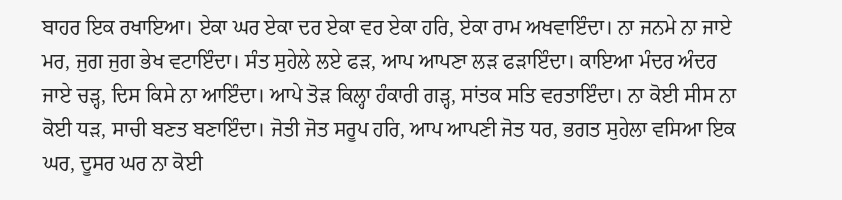ਬਾਹਰ ਇਕ ਰਖਾਇਆ। ਏਕਾ ਘਰ ਏਕਾ ਦਰ ਏਕਾ ਵਰ ਏਕਾ ਹਰਿ, ਏਕਾ ਰਾਮ ਅਖਵਾਇੰਦਾ। ਨਾ ਜਨਮੇ ਨਾ ਜਾਏ ਮਰ, ਜੁਗ ਜੁਗ ਭੇਖ ਵਟਾਇੰਦਾ। ਸੰਤ ਸੁਹੇਲੇ ਲਏ ਫੜ, ਆਪ ਆਪਣਾ ਲੜ ਫੜਾਇੰਦਾ। ਕਾਇਆ ਮੰਦਰ ਅੰਦਰ ਜਾਏ ਚੜ੍ਹ, ਦਿਸ ਕਿਸੇ ਨਾ ਆਇੰਦਾ। ਆਪੇ ਤੋੜ ਕਿਲ੍ਹਾ ਹੰਕਾਰੀ ਗੜ੍ਹ, ਸਾਂਤਕ ਸਤਿ ਵਰਤਾਇੰਦਾ। ਨਾ ਕੋਈ ਸੀਸ ਨਾ ਕੋਈ ਧੜ, ਸਾਚੀ ਬਣਤ ਬਣਾਇੰਦਾ। ਜੋਤੀ ਜੋਤ ਸਰੂਪ ਹਰਿ, ਆਪ ਆਪਣੀ ਜੋਤ ਧਰ, ਭਗਤ ਸੁਹੇਲਾ ਵਸਿਆ ਇਕ ਘਰ, ਦੂਸਰ ਘਰ ਨਾ ਕੋਈ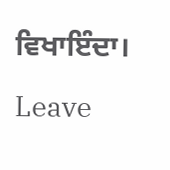ਵਿਖਾਇੰਦਾ।

Leave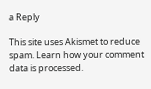a Reply

This site uses Akismet to reduce spam. Learn how your comment data is processed.